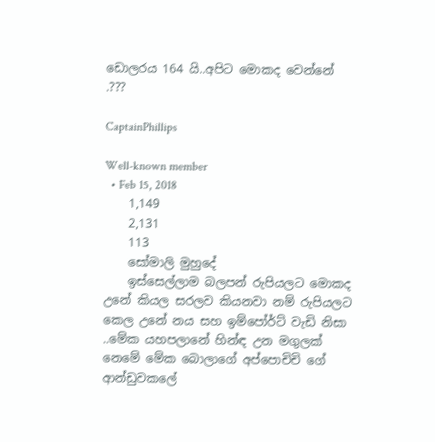ඩොලරය 164 යි..අපිට මොකද වෙන්නේ .???

CaptainPhillips

Well-known member
  • Feb 15, 2018
    1,149
    2,131
    113
    සෝමාලි මුහුදේ
    ඉස්සෙල්ලාම බලපන් රුපියලට මොකද උනේ කියල සරලව කියනවා නම් රුපියලට කෙල උනේ නය සහ ඉම්පෝර්ට් වැඩි නිසා ..මේක යහපලානේ හින්ඳ උන මගුලක් නෙමේ මේක බොලාගේ අප්පොචිචි ගේ ආන්ඩුවකලේ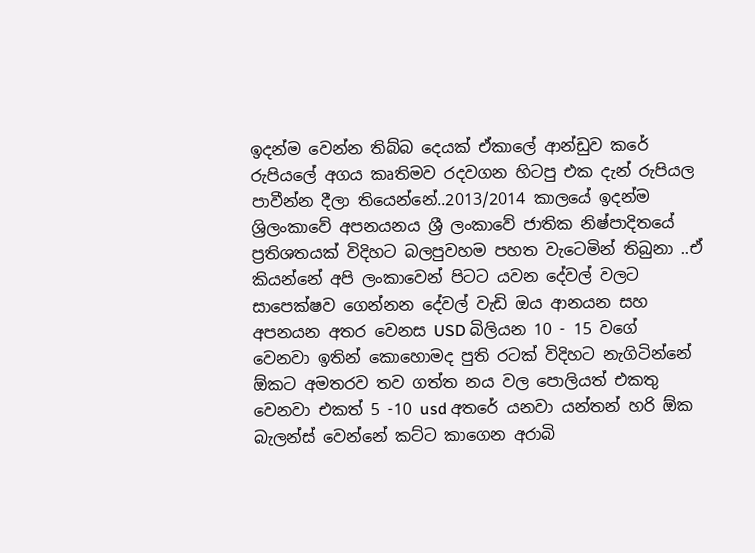ඉදන්ම වෙන්න තිබ්බ දෙයක් ඒකාලේ ආන්ඩුව කරේ රුපියලේ අගය කෘතිමව රදවගන හිටපු එක දැන් රුපියල පාවීන්න දීලා තියෙන්නේ..2013/2014 කාලයේ ඉදන්ම ශ්‍රිලංකාවේ අපනයනය ශ්‍රී ලංකාවේ ජාතික නිෂ්පාදිතයේ ප්‍රතිශතයක් විදිහට බලපුවහම පහත වැටෙමින් තිබුනා ..ඒ කියන්නේ අපි ලංකාවෙන් පිටට යවන දේවල් වලට සාපෙක්ෂව ගෙන්නන දේවල් වැඩි ඔය ආනයන සහ අපනයන අතර වෙනස USD බිලියන 10 - 15 වගේ වෙනවා ඉතින් කොහොමද පුති රටක් විදිහට නැගිටින්නේ ඕකට අමතරව තව ගත්ත නය වල පොලියත් එකතු වෙනවා එකත් 5 -10 usd අතරේ යනවා යන්තන් හරි ඕක බැලන්ස් වෙන්නේ කට්ට කාගෙන අරාබි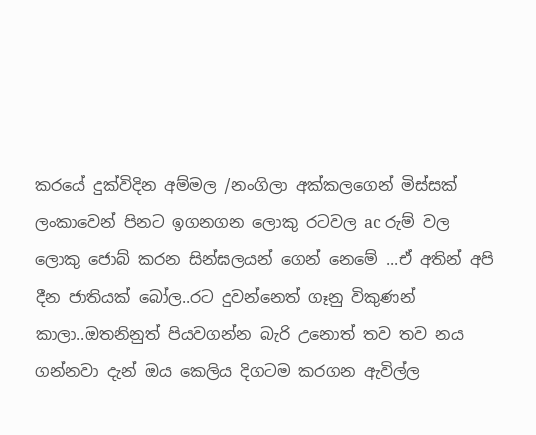කරයේ දුක්විදින අම්මල /නංගිලා අක්කලගෙන් මිස්සක් ලංකාවෙන් පිනට ඉගනගන ලොකු රටවල ac රුම් වල ලොකු ජොබ් කරන සින්ඝලයන් ගෙන් නෙමේ ...ඒ අතින් අපි දීන ජාතියක් බෝල..රට දුවන්නෙත් ගෑනු විකුණන් කාලා..ඔතනිනුත් පියවගන්න බැරි උනොත් තව තව නය ගන්නවා දැන් ඔය කෙලිය දිගටම කරගන ඇවිල්ල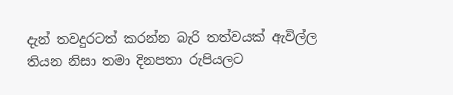දැන් තවදුරටත් කරන්න බැරි තත්වයක් ඇවිල්ල තියන නිසා තමා දිනපතා රුපියලට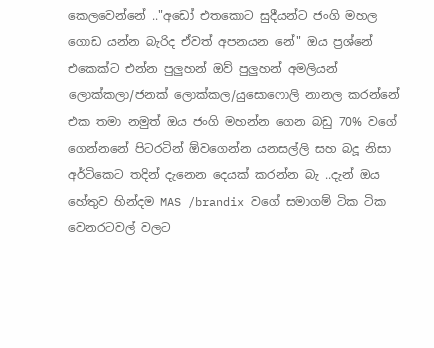කෙලවෙන්නේ .."අඩෝ එතකොට සුදීයන්ට ජංගි මහල ගොඩ යන්න බැරිද ඒවත් අපනයන නේ" ඔය ප්‍රශ්නේ එකෙක්ට එන්න පුලුහන් ඔව් පුලුහන් අමලියන් ලොක්කලා/ජනක් ලොක්කල/යුසොෆොලි නානල කරන්නේ එක තමා නමුත් ඔය ජංගි මහන්න ගෙන බඩු 70% වගේ ගෙන්නනේ පිටරටින් ඕවගෙන්න යනසල්ලි සහ බදූ නිසා අර්ටිකෙට තදින් දැනෙන දෙයක් කරන්න බැ ..දැන් ඔය හේතුව හින්දම MAS /brandix වගේ සමාගම් ටික ටික වෙනරටවල් වලට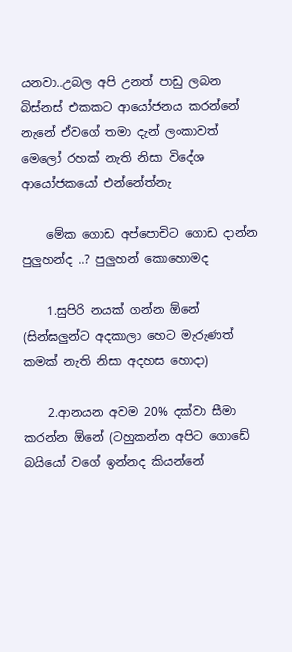යනවා..උබල අපි උනත් පාඩු ලබන බිස්නස් එකකට ආයෝජනය කරන්නේ නැනේ ඒවගේ තමා දැන් ලංකාවත් මෙලෝ රහක් නැති නිසා විදේශ ආයෝජකයෝ එන්නේත්නැ

    මේක ගොඩ අප්පොචිට ගොඩ දාන්න පුලුහන්ද ..? පුලුහන් කොහොමද

    1.සුපිරි නයක් ගන්න ඕනේ (සින්ඝලුන්ට අදකාලා හෙට මැරුණත් කමක් නැති නිසා අදහස හොදා)

    2.ආනයන අවම 20% දක්වා සීමා කරන්න ඕනේ (ටහුකන්න අපිට ගොඩේ බයියෝ වගේ ඉන්නද කියන්නේ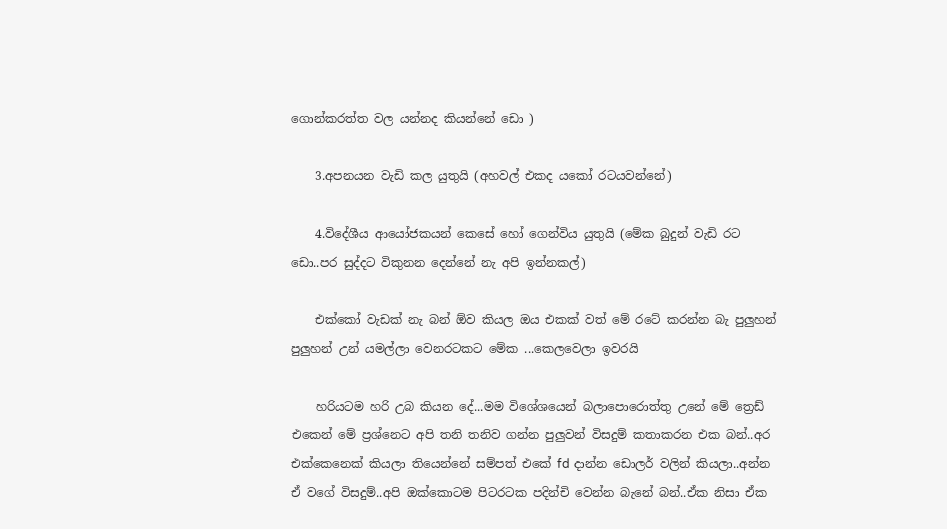ගොන්කරත්ත වල යන්නද කියන්නේ ඩො )

    3.අපනයන වැඩි කල යුතුයි (අහවල් එකද යකෝ රටයවන්නේ)

    4.විදේශීය ආයෝජකයන් කෙසේ හෝ ගෙන්විය යුතුයි (මේක බුදුන් වැඩි රට ඩො..පර සුද්දට විකුනන දෙන්නේ නැ අපි ඉන්නකල්)

    එක්කෝ වැඩක් නැ බන් ඕව කියල ඔය එකක් වත් මේ රටේ කරන්න බැ පුලුහන් පුලුහන් උන් යමල්ලා වෙනරටකට මේක ...කෙලවෙලා ඉවරයි

    හරියටම හරි උබ කියන දේ...මම විශේශයෙන් බලාපොරොත්තු උනේ මේ ත්‍රෙඩ් එකෙන් මේ ප්‍රශ්නෙට අපි තනි තනිව ගන්න පුලුවන් විසදුම් කතාකරන එක බන්..අර එක්කෙනෙක් කියලා තියෙන්නේ සම්පත් එකේ fd දාන්න ඩොලර් වලින් කියලා..අන්න ඒ වගේ විසදුම්..අපි ඔක්කොටම පිටරටක පදින්චි වෙන්න බැනේ බන්..ඒක නිසා ඒක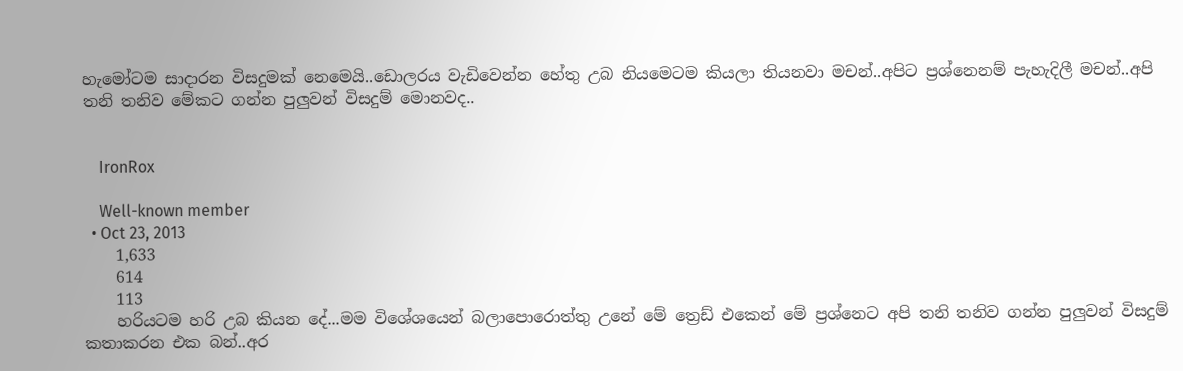හැමෝටම සාදාරන විසදුමක් නෙමෙයි..ඩොලරය වැඩිවෙන්න හේතු උබ නියමෙටම කියලා තියනවා මචන්..අපිට ප්‍රශ්නෙනම් පැහැදිලී මචන්..අපි තනි තනිව මේකට ගන්න පුලුවන් විසදුම් මොනවද..


    IronRox

    Well-known member
  • Oct 23, 2013
    1,633
    614
    113
    හරියටම හරි උබ කියන දේ...මම විශේශයෙන් බලාපොරොත්තු උනේ මේ ත්‍රෙඩ් එකෙන් මේ ප්‍රශ්නෙට අපි තනි තනිව ගන්න පුලුවන් විසදුම් කතාකරන එක බන්..අර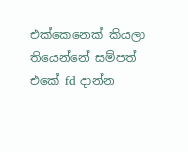එක්කෙනෙක් කියලා තියෙන්නේ සම්පත් එකේ fd දාන්න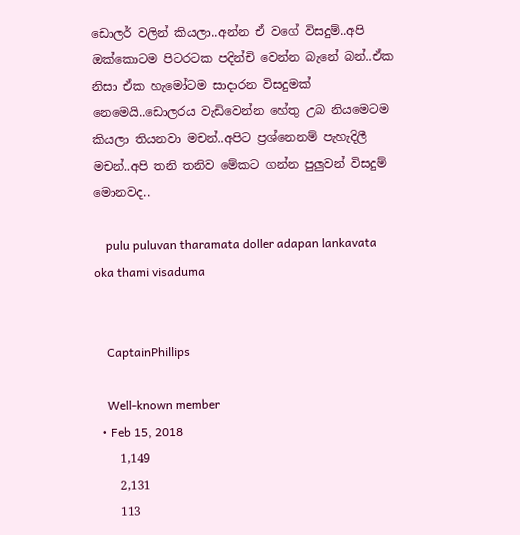ඩොලර් වලින් කියලා..අන්න ඒ වගේ විසදුම්..අපි ඔක්කොටම පිටරටක පදින්චි වෙන්න බැනේ බන්..ඒක නිසා ඒක හැමෝටම සාදාරන විසදුමක් නෙමෙයි..ඩොලරය වැඩිවෙන්න හේතු උබ නියමෙටම කියලා තියනවා මචන්..අපිට ප්‍රශ්නෙනම් පැහැදිලී මචන්..අපි තනි තනිව මේකට ගන්න පුලුවන් විසදුම් මොනවද..

    pulu puluvan tharamata doller adapan lankavata oka thami visaduma


    CaptainPhillips

    Well-known member
  • Feb 15, 2018
    1,149
    2,131
    113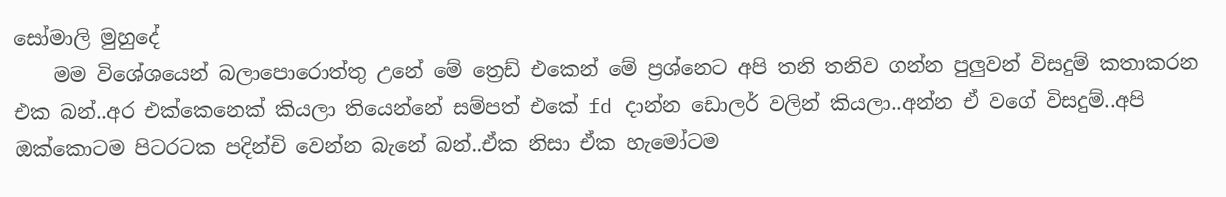සෝමාලි මුහුදේ
    මම විශේශයෙන් බලාපොරොත්තු උනේ මේ ත්‍රෙඩ් එකෙන් මේ ප්‍රශ්නෙට අපි තනි තනිව ගන්න පුලුවන් විසදුම් කතාකරන එක බන්..අර එක්කෙනෙක් කියලා තියෙන්නේ සම්පත් එකේ fd දාන්න ඩොලර් වලින් කියලා..අන්න ඒ වගේ විසදුම්..අපි ඔක්කොටම පිටරටක පදින්චි වෙන්න බැනේ බන්..ඒක නිසා ඒක හැමෝටම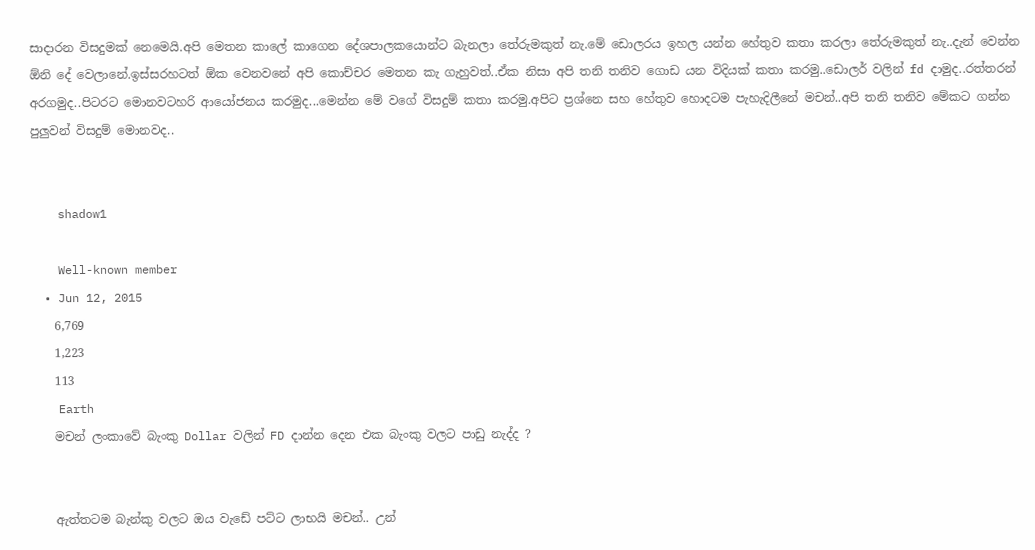සාදාරන විසදුමක් නෙමෙයි.අපි මෙතන කාලේ කාගෙන දේශපාලකයොන්ට බැනලා තේරුමකුත් නැ.මේ ඩොලරය ඉහල යන්න හේතුව කතා කරලා තේරුමකුත් නැ..දැන් වෙන්න ඕනි දේ වෙලානේ.ඉස්සරහටත් ඕක වෙනවනේ අපි කොච්චර මෙතන කැ ගැහුවත්..ඒක නිසා අපි තනි තනිව ගොඩ යන විදියක් කතා කරමු..ඩොලර් වලින් fd දාමුද..රත්තරන් අරගමුද..පිටරට මොනවටහරි ආයෝජනය කරමුද...මෙන්න මේ වගේ විසදුම් කතා කරමු.අපිට ප්‍රශ්නෙ සහ හේතුව හොදටම පැහැදිලීනේ මචන්..අපි තනි තනිව මේකට ගන්න පුලුවන් විසදුම් මොනවද..


    shadow1

    Well-known member
  • Jun 12, 2015
    6,769
    1,223
    113
    Earth
    මචන් ලංකාවේ බැංකු Dollar වලින් FD දාන්න දෙන එක බැංකු වලට පාඩු නැද්ද ?


    ඇත්තටම බැන්කු වලට ඔය වැඩේ පට්ට ලාභයි මචන්.. උන්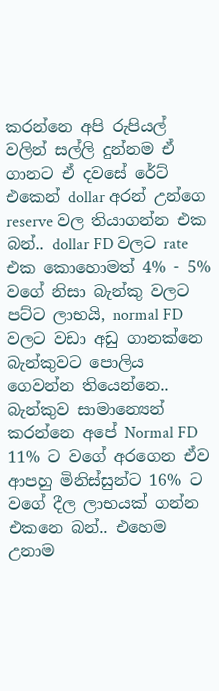කරන්නෙ අපි රුපියල් වලින් සල්ලි දුන්නම ඒ ගානට ඒ දවසේ රේට් එකෙන් dollar අරන් උන්ගෙ reserve වල තියාගන්න එක බන්.. dollar FD වලට rate එක කොහොමත් 4% - 5% වගේ නිසා බැන්කු වලට පට්ට ලාභයි, normal FD වලට වඩා අඩු ගානක්නෙ බැන්කුවට පොලිය ගෙවන්න තියෙන්නෙ.. බැන්කුව සාමාන්‍යෙන් කරන්නෙ අපේ Normal FD 11% ට වගේ අරගෙන ඒව ආපහු මිනිස්සුන්ට 16% ට වගේ දීල ලාභයක් ගන්න එකනෙ බන්.. එහෙම උනාම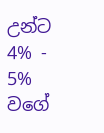උන්ට 4% - 5% වගේ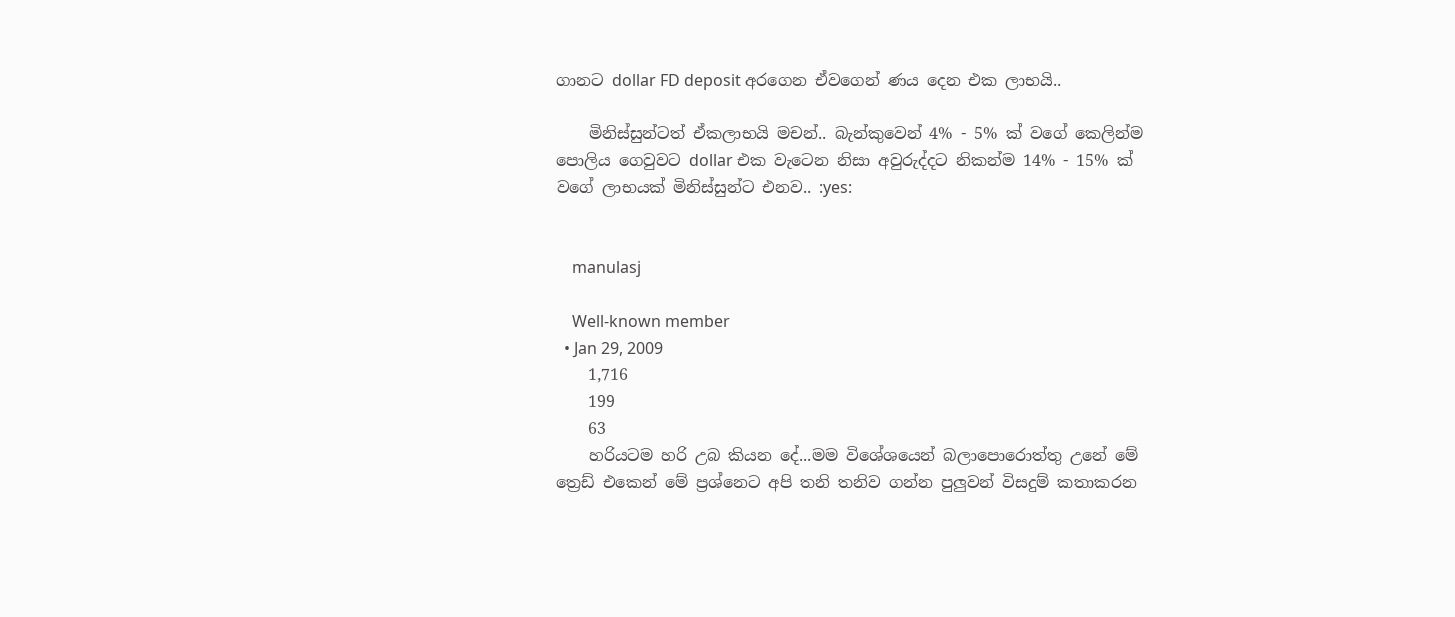ගානට dollar FD deposit අරගෙන ඒවගෙන් ණය දෙන එක ලාභයි..

    මිනිස්සුන්ටත් ඒකලාභයි මචන්.. බැන්කුවෙන් 4% - 5% ක් වගේ කෙලින්ම පොලිය ගෙවුවට dollar එක වැටෙන නිසා අවුරුද්දට නිකන්ම 14% - 15% ක් වගේ ලාභයක් මිනිස්සුන්ට එනව.. :yes:


    manulasj

    Well-known member
  • Jan 29, 2009
    1,716
    199
    63
    හරියටම හරි උබ කියන දේ...මම විශේශයෙන් බලාපොරොත්තු උනේ මේ ත්‍රෙඩ් එකෙන් මේ ප්‍රශ්නෙට අපි තනි තනිව ගන්න පුලුවන් විසදුම් කතාකරන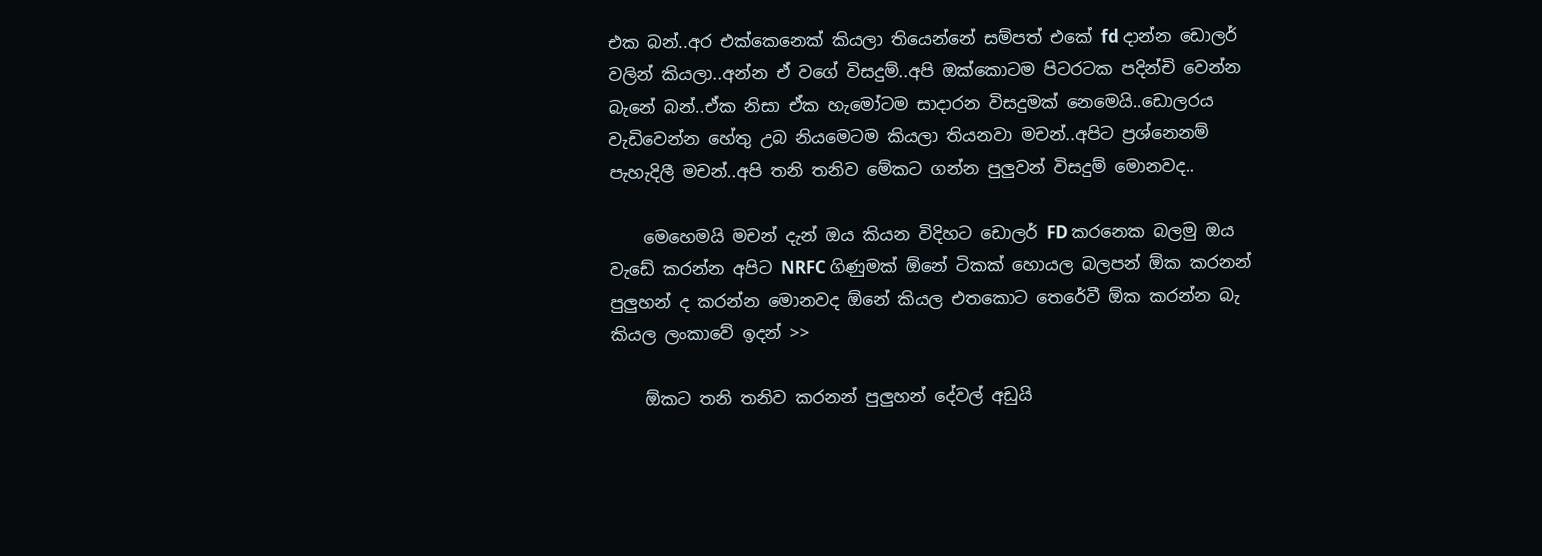එක බන්..අර එක්කෙනෙක් කියලා තියෙන්නේ සම්පත් එකේ fd දාන්න ඩොලර් වලින් කියලා..අන්න ඒ වගේ විසදුම්..අපි ඔක්කොටම පිටරටක පදින්චි වෙන්න බැනේ බන්..ඒක නිසා ඒක හැමෝටම සාදාරන විසදුමක් නෙමෙයි..ඩොලරය වැඩිවෙන්න හේතු උබ නියමෙටම කියලා තියනවා මචන්..අපිට ප්‍රශ්නෙනම් පැහැදිලී මචන්..අපි තනි තනිව මේකට ගන්න පුලුවන් විසදුම් මොනවද..

    මෙහෙමයි මචන් දැන් ඔය කියන විදිහට ඩොලර් FD කරනෙක බලමු ඔය වැඩේ කරන්න අපිට NRFC ගිණුමක් ඕනේ ටිකක් හොයල බලපන් ඕක කරනන් පුලුහන් ද කරන්න මොනවද ඕනේ කියල එතකොට තෙරේවී ඕක කරන්න බැ කියල ලංකාවේ ඉදන් >>

    ඕකට තනි තනිව කරනන් පුලුහන් දේවල් අඩුයි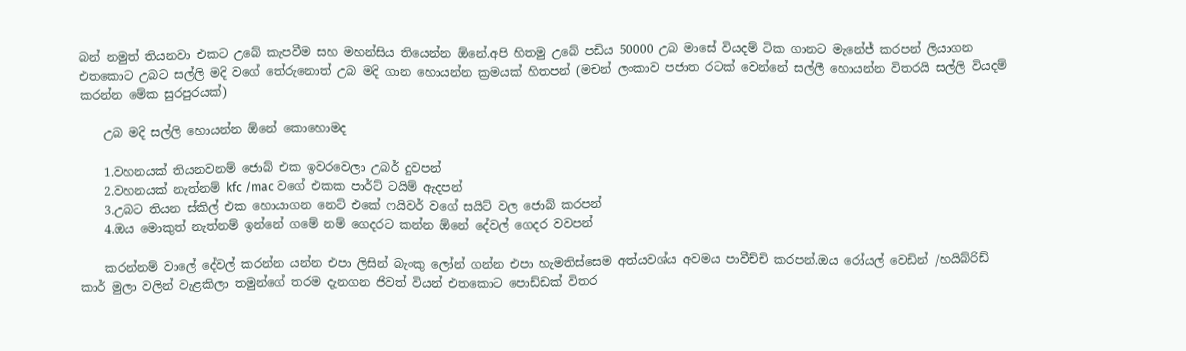බන් නමුත් තියනවා එකට උබේ කැපවීම සහ මහන්සිය තියෙන්න ඕනේ.අපි හිතමු උබේ පඩිය 50000 උබ මාසේ වියදම් ටික ගානට මැනේජ් කරපන් ලියාගන එතකොට උබට සල්ලි මදි වගේ තේරුනොත් උබ මදි ගාන හොයන්න ක්‍රමයක් හිතපන් (මචන් ලංකාව පජාත රටක් වෙන්නේ සල්ලී හොයන්න විතරයි සල්ලි වියදම් කරන්න මේක සුරපුරයක්)

    උබ මදි සල්ලි හොයන්න ඕනේ කොහොමද

    1.වහනයක් තියනවනම් ජොබ් එක ඉවරවෙලා උබර් දුවපන්
    2.වහනයක් නැත්නම් kfc /mac වගේ එකක පාර්ට් ටයිම් ඇදපන්
    3.උබට තියන ස්කිල් එක හොයාගන නෙට් එකේ ෆයිවර් වගේ සයිට් වල ජොබ් කරපන්
    4.ඔය මොකුත් නැත්නම් ඉන්නේ ගමේ නම් ගෙදරට කන්න ඕනේ දේවල් ගෙදර වවපන්

    කරන්නම් වාලේ දේවල් කරන්න යන්න එපා ලිසින් බැංකු ලෝන් ගන්න එපා හැමතිස්සෙම අත්යවශ්ය අවමය පාවීච්චි කරපන්.ඔය රෝයල් වෙඩින් /හයිබ්රිඩ් කාර් මුලා වලින් වැළකිලා තමුන්ගේ තරම දැනගන ජිවත් වියන් එතකොට පොඩ්ඩක් විතර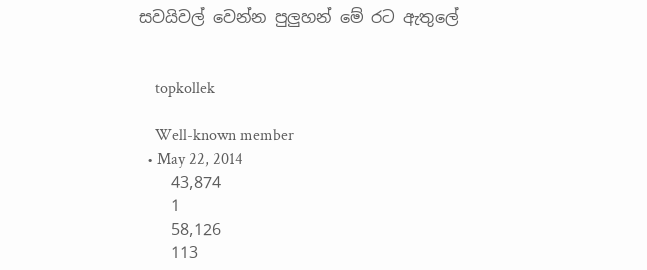සවයිවල් වෙන්න පුලුහන් මේ රට ඇතුලේ


    topkollek

    Well-known member
  • May 22, 2014
    43,874
    1
    58,126
    113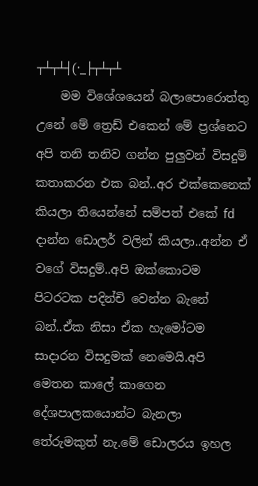┬┴┬┴┤(·_├┬┴┬┴
    මම විශේශයෙන් බලාපොරොත්තු උනේ මේ ත්‍රෙඩ් එකෙන් මේ ප්‍රශ්නෙට අපි තනි තනිව ගන්න පුලුවන් විසදුම් කතාකරන එක බන්..අර එක්කෙනෙක් කියලා තියෙන්නේ සම්පත් එකේ fd දාන්න ඩොලර් වලින් කියලා..අන්න ඒ වගේ විසදුම්..අපි ඔක්කොටම පිටරටක පදින්චි වෙන්න බැනේ බන්..ඒක නිසා ඒක හැමෝටම සාදාරන විසදුමක් නෙමෙයි.අපි මෙතන කාලේ කාගෙන දේශපාලකයොන්ට බැනලා තේරුමකුත් නැ.මේ ඩොලරය ඉහල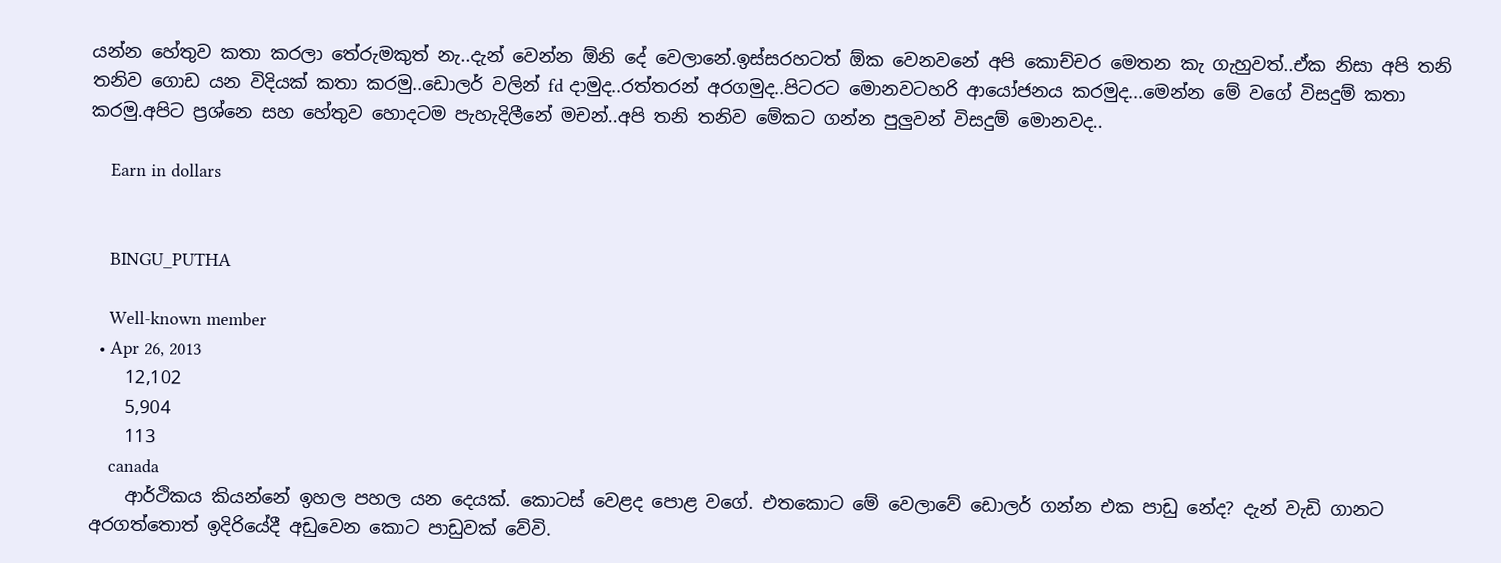යන්න හේතුව කතා කරලා තේරුමකුත් නැ..දැන් වෙන්න ඕනි දේ වෙලානේ.ඉස්සරහටත් ඕක වෙනවනේ අපි කොච්චර මෙතන කැ ගැහුවත්..ඒක නිසා අපි තනි තනිව ගොඩ යන විදියක් කතා කරමු..ඩොලර් වලින් fd දාමුද..රත්තරන් අරගමුද..පිටරට මොනවටහරි ආයෝජනය කරමුද...මෙන්න මේ වගේ විසදුම් කතා කරමු.අපිට ප්‍රශ්නෙ සහ හේතුව හොදටම පැහැදිලීනේ මචන්..අපි තනි තනිව මේකට ගන්න පුලුවන් විසදුම් මොනවද..

    Earn in dollars


    BINGU_PUTHA

    Well-known member
  • Apr 26, 2013
    12,102
    5,904
    113
    canada
    ආර්ථිකය කියන්නේ ඉහල පහල යන දෙයක්. කොටස් වෙළද පොළ වගේ. එතකොට මේ වෙලාවේ ඩොලර් ගන්න එක පාඩු නේද? දැන් වැඩි ගානට අරගත්තොත් ඉදිරියේදී අඩුවෙන කොට පාඩුවක් වේවි.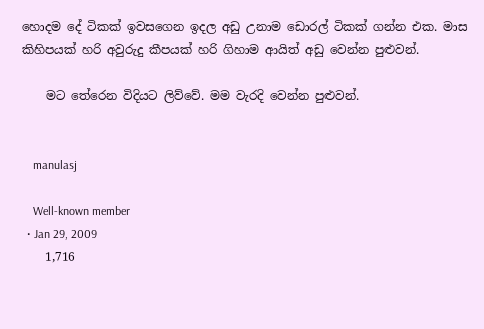හොදම දේ ටිකක් ඉවසගෙන ඉදල අඩු උනාම ඩොරල් ටිකක් ගන්න එක. මාස කිහිපයක් හරි අවුරුදු කීපයක් හරි ගිහාම ආයිත් අඩු වෙන්න පුළුවන්.

    මට තේරෙන විදියට ලිව්වේ. මම වැරදි වෙන්න පුළුවන්.


    manulasj

    Well-known member
  • Jan 29, 2009
    1,716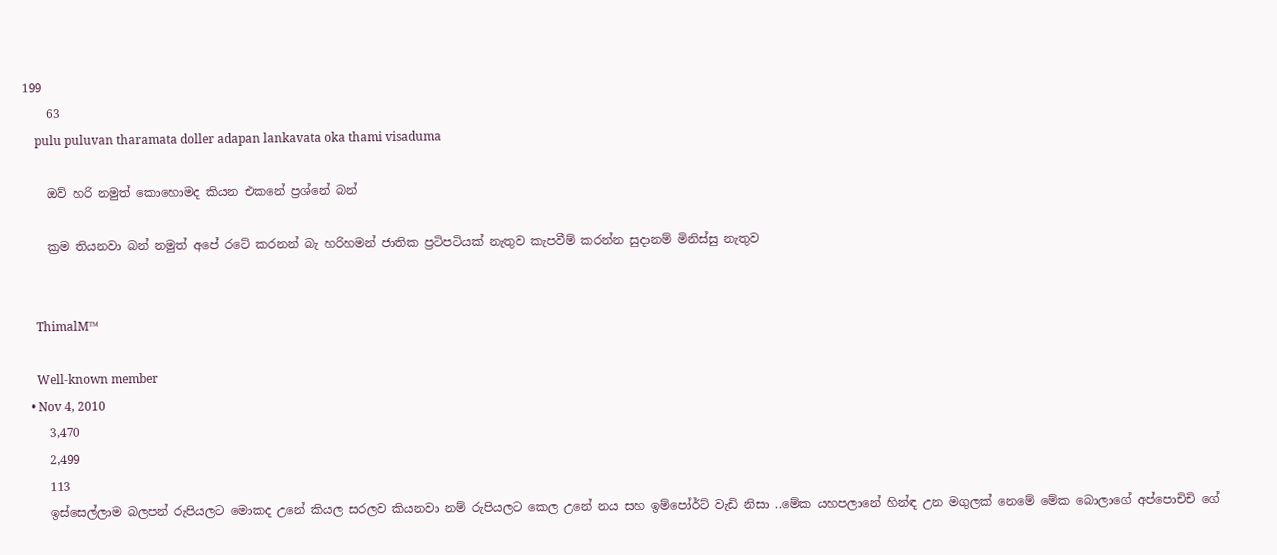199
    63
    pulu puluvan tharamata doller adapan lankavata oka thami visaduma

    ඔව් හරි නමුත් කොහොමද කියන එකනේ ප්‍රශ්නේ බන්

    ක්‍රම තියනවා බන් නමුත් අපේ රටේ කරනන් බැ හරිහමන් ජාතික ප්‍රටිපටියක් නැතුව කැපවීම් කරන්න සුදානම් මිනිස්සු නැතුව


    ThimalM™

    Well-known member
  • Nov 4, 2010
    3,470
    2,499
    113
    ඉස්සෙල්ලාම බලපන් රුපියලට මොකද උනේ කියල සරලව කියනවා නම් රුපියලට කෙල උනේ නය සහ ඉම්පෝර්ට් වැඩි නිසා ..මේක යහපලානේ හින්ඳ උන මගුලක් නෙමේ මේක බොලාගේ අප්පොචිචි ගේ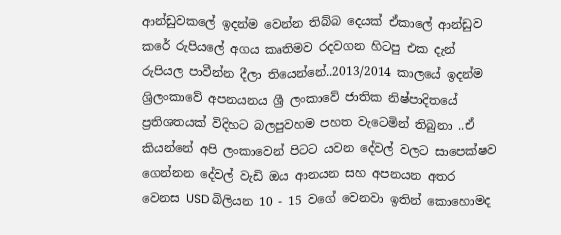ආන්ඩුවකලේ ඉදන්ම වෙන්න තිබ්බ දෙයක් ඒකාලේ ආන්ඩුව කරේ රුපියලේ අගය කෘතිමව රදවගන හිටපු එක දැන් රුපියල පාවීන්න දීලා තියෙන්නේ..2013/2014 කාලයේ ඉදන්ම ශ්‍රිලංකාවේ අපනයනය ශ්‍රී ලංකාවේ ජාතික නිෂ්පාදිතයේ ප්‍රතිශතයක් විදිහට බලපුවහම පහත වැටෙමින් තිබුනා ..ඒ කියන්නේ අපි ලංකාවෙන් පිටට යවන දේවල් වලට සාපෙක්ෂව ගෙන්නන දේවල් වැඩි ඔය ආනයන සහ අපනයන අතර වෙනස USD බිලියන 10 - 15 වගේ වෙනවා ඉතින් කොහොමද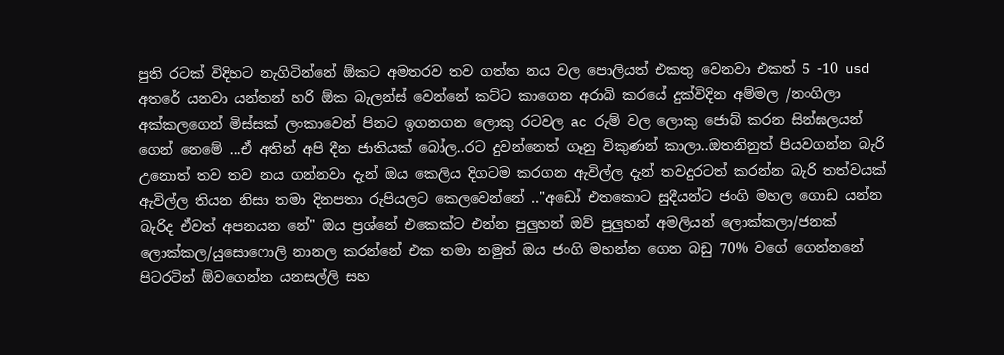පුති රටක් විදිහට නැගිටින්නේ ඕකට අමතරව තව ගත්ත නය වල පොලියත් එකතු වෙනවා එකත් 5 -10 usd අතරේ යනවා යන්තන් හරි ඕක බැලන්ස් වෙන්නේ කට්ට කාගෙන අරාබි කරයේ දුක්විදින අම්මල /නංගිලා අක්කලගෙන් මිස්සක් ලංකාවෙන් පිනට ඉගනගන ලොකු රටවල ac රුම් වල ලොකු ජොබ් කරන සින්ඝලයන් ගෙන් නෙමේ ...ඒ අතින් අපි දීන ජාතියක් බෝල..රට දුවන්නෙත් ගෑනු විකුණන් කාලා..ඔතනිනුත් පියවගන්න බැරි උනොත් තව තව නය ගන්නවා දැන් ඔය කෙලිය දිගටම කරගන ඇවිල්ල දැන් තවදුරටත් කරන්න බැරි තත්වයක් ඇවිල්ල තියන නිසා තමා දිනපතා රුපියලට කෙලවෙන්නේ .."අඩෝ එතකොට සුදීයන්ට ජංගි මහල ගොඩ යන්න බැරිද ඒවත් අපනයන නේ" ඔය ප්‍රශ්නේ එකෙක්ට එන්න පුලුහන් ඔව් පුලුහන් අමලියන් ලොක්කලා/ජනක් ලොක්කල/යුසොෆොලි නානල කරන්නේ එක තමා නමුත් ඔය ජංගි මහන්න ගෙන බඩු 70% වගේ ගෙන්නනේ පිටරටින් ඕවගෙන්න යනසල්ලි සහ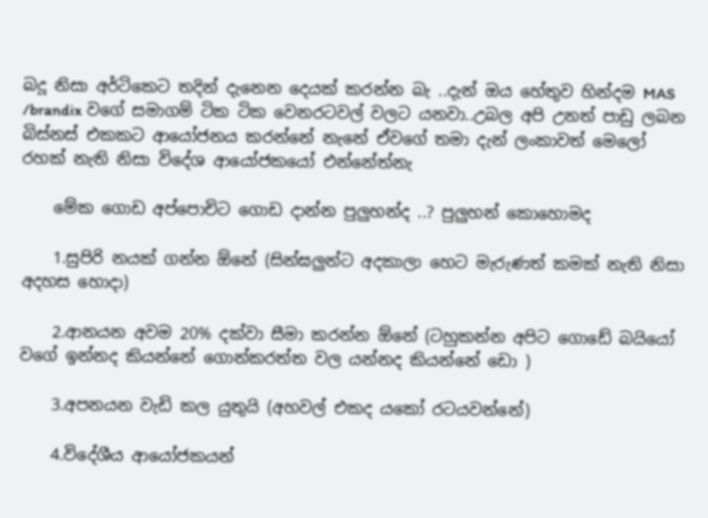බදූ නිසා අර්ටිකෙට තදින් දැනෙන දෙයක් කරන්න බැ ..දැන් ඔය හේතුව හින්දම MAS /brandix වගේ සමාගම් ටික ටික වෙනරටවල් වලට යනවා..උබල අපි උනත් පාඩු ලබන බිස්නස් එකකට ආයෝජනය කරන්නේ නැනේ ඒවගේ තමා දැන් ලංකාවත් මෙලෝ රහක් නැති නිසා විදේශ ආයෝජකයෝ එන්නේත්නැ

    මේක ගොඩ අප්පොචිට ගොඩ දාන්න පුලුහන්ද ..? පුලුහන් කොහොමද

    1.සුපිරි නයක් ගන්න ඕනේ (සින්ඝලුන්ට අදකාලා හෙට මැරුණත් කමක් නැති නිසා අදහස හොදා)

    2.ආනයන අවම 20% දක්වා සීමා කරන්න ඕනේ (ටහුකන්න අපිට ගොඩේ බයියෝ වගේ ඉන්නද කියන්නේ ගොන්කරත්ත වල යන්නද කියන්නේ ඩො )

    3.අපනයන වැඩි කල යුතුයි (අහවල් එකද යකෝ රටයවන්නේ)

    4.විදේශීය ආයෝජකයන්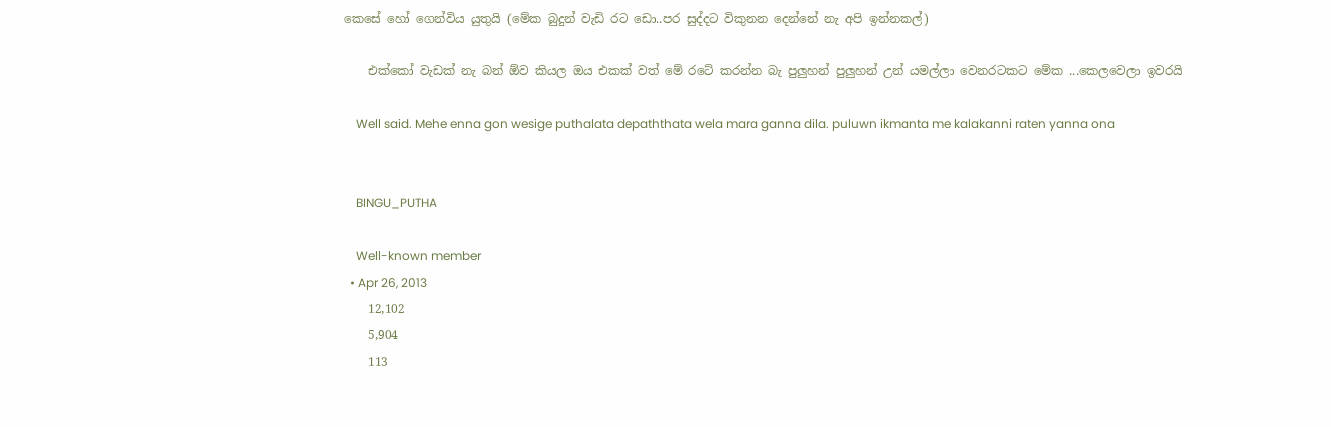කෙසේ හෝ ගෙන්විය යුතුයි (මේක බුදුන් වැඩි රට ඩො..පර සුද්දට විකුනන දෙන්නේ නැ අපි ඉන්නකල්)

    එක්කෝ වැඩක් නැ බන් ඕව කියල ඔය එකක් වත් මේ රටේ කරන්න බැ පුලුහන් පුලුහන් උන් යමල්ලා වෙනරටකට මේක ...කෙලවෙලා ඉවරයි

    Well said. Mehe enna gon wesige puthalata depaththata wela mara ganna dila. puluwn ikmanta me kalakanni raten yanna ona


    BINGU_PUTHA

    Well-known member
  • Apr 26, 2013
    12,102
    5,904
    113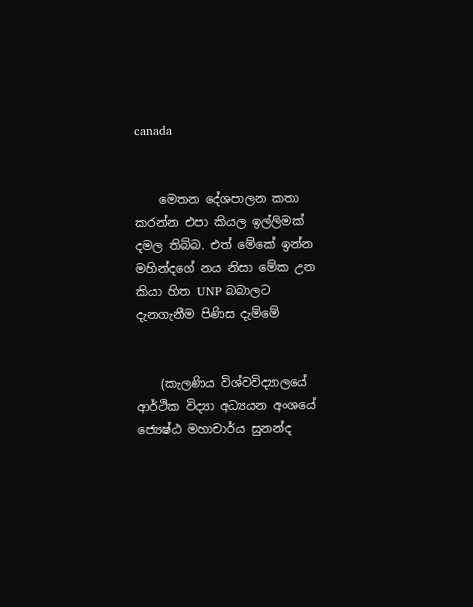canada


    මෙතන දේශපාලන කතා කරන්න එපා කියල ඉල්ලිමක් දමල තිබ්බ. එත් මේකේ ඉන්න මහින්දගේ නය නිසා මේක උන කියා හිත UNP බබාලට දැනගැනීම පිණිස දැම්මේ


    (කැලණිය විශ්වවිද්‍යාලයේ ආර්ථික විද්‍යා අධ්‍යයන අංශයේ ජ්‍යෙෂ්ඨ මහාචාර්ය සුනන්ද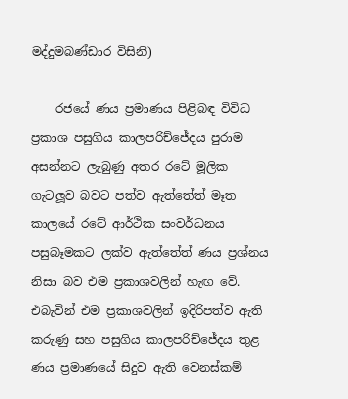මද්දුමබණ්ඩාර විසිනි)

    රජයේ ණය ප්‍රමාණය පිළිබඳ විවිධ ප්‍රකාශ පසුගිය කාලපරිච්‍ජේදය පුරාම අසන්නට ලැබුණු අතර රටේ මූලික ගැටලූව බවට පත්ව ඇත්තේත් මෑත කාලයේ රටේ ආර්ථික සංවර්ධනය පසුබෑමකට ලක්ව ඇත්තේත් ණය ප්‍රශ්නය නිසා බව එම ප්‍රකාශවලින් හැඟ වේ. එබැවින් එම ප්‍රකාශවලින් ඉදිරිපත්ව ඇති කරුණු සහ පසුගිය කාලපරිච්ජේදය තුළ ණය ප්‍රමාණයේ සිදුව ඇති වෙනස්කම්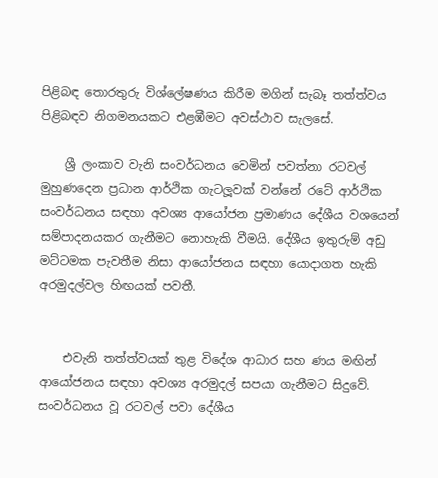පිළිබඳ තොරතුරු විශ්ලේෂණය කිරීම මගින් සැබෑ තත්ත්වය පිළිබඳව නිගමනයකට එළඹීමට අවස්ථාව සැලසේ.

    ශ්‍රී ලංකාව වැනි සංවර්ධනය වෙමින් පවත්නා රටවල් මුහුණදෙන ප්‍රධාන ආර්ථික ගැටලූවක් වන්නේ රටේ ආර්ථික සංවර්ධනය සඳහා අවශ්‍ය ආයෝජන ප්‍රමාණය දේශීය වශයෙන් සම්පාදනයකර ගැනීමට නොහැකි වීමයි. දේශීය ඉතුරුම් අඩු මට්ටමක පැවතීම නිසා ආයෝජනය සඳහා යොදාගත හැකි අරමුදල්වල හිඟයක් පවතී.


    එවැනි තත්ත්වයක් තුළ විදේශ ආධාර සහ ණය මඟින් ආයෝජනය සඳහා අවශ්‍ය අරමුදල් සපයා ගැනීමට සිදුවේ. සංවර්ධනය වූ රටවල් පවා දේශීය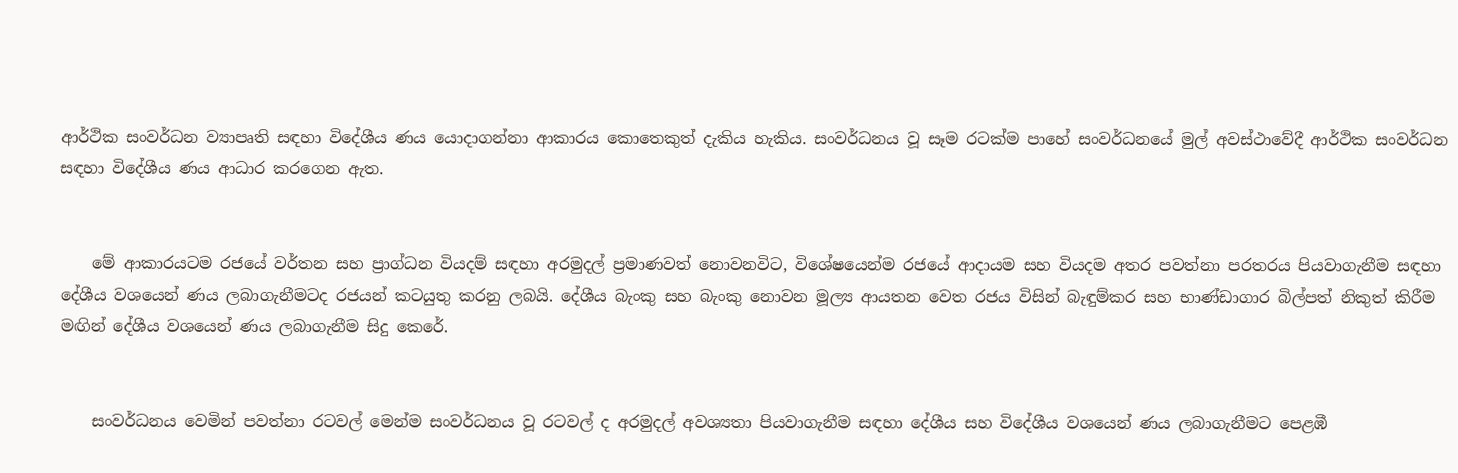ආර්ථික සංවර්ධන ව්‍යාපෘති සඳහා විදේශීය ණය යොදාගන්නා ආකාරය කොතෙකුත් දැකිය හැකිය. සංවර්ධනය වූ සෑම රටක්ම පාහේ සංවර්ධනයේ මුල් අවස්ථාවේදී ආර්ථික සංවර්ධන සඳහා විදේශීය ණය ආධාර කරගෙන ඇත.


    මේ ආකාරයටම රජයේ වර්තන සහ ප්‍රාග්ධන වියදම් සඳහා අරමුදල් ප්‍රමාණවත් නොවනවිට, විශේෂයෙන්ම රජයේ ආදායම සහ වියදම අතර පවත්නා පරතරය පියවාගැනීම සඳහා දේශීය වශයෙන් ණය ලබාගැනීමටද රජයන් කටයුතු කරනු ලබයි. දේශීය බැංකු සහ බැංකු නොවන මූල්‍ය ආයතන වෙත රජය විසින් බැඳුම්කර සහ භාණ්ඩාගාර බිල්පත් නිකුත් කිරීම මඟින් දේශීය වශයෙන් ණය ලබාගැනීම සිදු කෙරේ.


    සංවර්ධනය වෙමින් පවත්නා රටවල් මෙන්ම සංවර්ධනය වූ රටවල් ද අරමුදල් අවශ්‍යතා පියවාගැනීම සඳහා දේශීය සහ විදේශීය වශයෙන් ණය ලබාගැනීමට පෙළඹී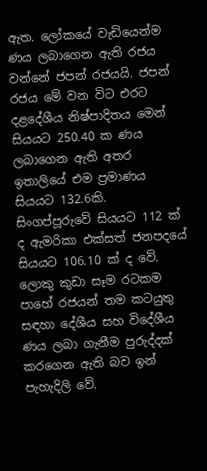ඇත. ලෝකයේ වැඩියෙන්ම ණය ලබාගෙන ඇති රජය වන්නේ ජපන් රජයයි. ජපන් රජය මේ වන විට එරට දළදේශීය නිෂ්පාදිතය මෙන් සියයට 250.40 ක ණය ලබාගෙන ඇති අතර ඉතාලියේ එම ප්‍රමාණය සියයට 132.6කි. සිංගප්පූරුවේ සියයට 112 ක් ද ඇමරිකා එක්සත් ජනපදයේ සියයට 106.10 ක් ද වේ. ලොකු කුඩා සෑම රටකම පාහේ රජයන් තම කටයුතු සඳහා දේශීය සහ විදේශීය ණය ලබා ගැනීම පුරුද්දක් කරගෙන ඇති බව ඉන් පැහැදිලි වේ.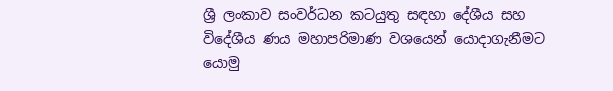ශ්‍රී ලංකාව සංවර්ධන කටයුතු සඳහා දේශීය සහ විදේශීය ණය මහාපරිමාණ වශයෙන් යොදාගැනීමට යොමු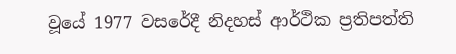වූයේ 1977 වසරේදී නිදහස් ආර්ථික ප්‍රතිපත්ති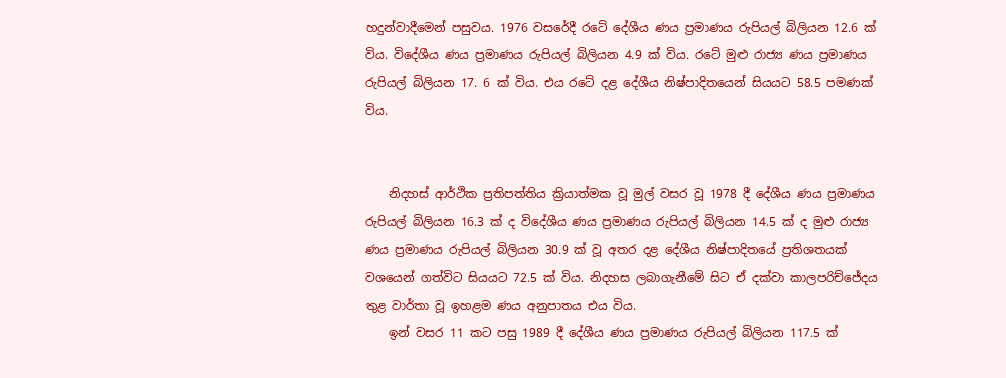හදුන්වාදීමෙන් පසුවය. 1976 වසරේදී රටේ දේශීය ණය ප්‍රමාණය රුපියල් බිලියන 12.6 ක් විය. විදේශීය ණය ප්‍රමාණය රුපියල් බිලියන 4.9 ක් විය. රටේ මුළු රාජ්‍ය ණය ප්‍රමාණය රුපියල් බිලියන 17. 6 ක් විය. එය රටේ දළ දේශීය නිෂ්පාදිතයෙන් සියයට 58.5 පමණක් විය.


    නිදහස් ආර්ථික ප්‍රතිපත්තිය ක්‍රියාත්මක වූ මුල් වසර වූ 1978 දී දේශීය ණය ප්‍රමාණය රුපියල් බිලියන 16.3 ක් ද විදේශීය ණය ප්‍රමාණය රුපියල් බිලියන 14.5 ක් ද මුළු රාජ්‍ය ණය ප්‍රමාණය රුපියල් බිලියන 30.9 ක් වූ අතර දළ දේශීය නිෂ්පාදිතයේ ප්‍රතිශතයක් වශයෙන් ගත්විට සියයට 72.5 ක් විය. නිදහස ලබාගැනීමේ සිට ඒ දක්වා කාලපරිච්ජේදය තුළ වාර්තා වූ ඉහළම ණය අනුපාතය එය විය.
    ඉන් වසර 11 කට පසු 1989 දී දේශීය ණය ප්‍රමාණය රුපියල් බිලියන 117.5 ක්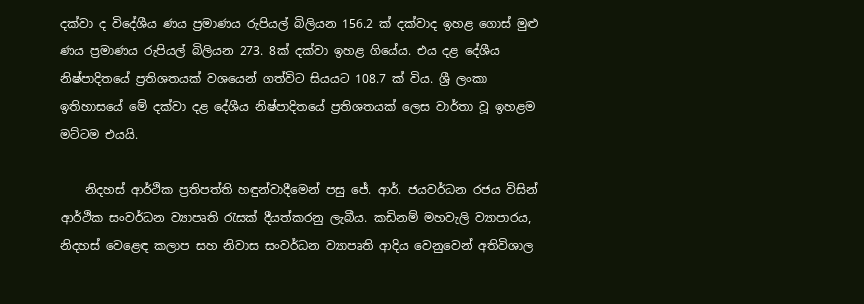දක්වා ද විදේශීය ණය ප්‍රමාණය රුපියල් බිලියන 156.2 ක් දක්වාද ඉහළ ගොස් මුළු ණය ප්‍රමාණය රුපියල් බිලියන 273. 8ක් දක්වා ඉහළ ගියේය. එය දළ දේශීය නිෂ්පාදිතයේ ප්‍රතිශතයක් වශයෙන් ගත්විට සියයට 108.7 ක් විය. ශ්‍රී ලංකා ඉතිහාසයේ මේ දක්වා දළ දේශීය නිෂ්පාදිතයේ ප්‍රතිශතයක් ලෙස වාර්තා වූ ඉහළම මට්ටම එයයි.

    නිදහස් ආර්ථික ප්‍රතිපත්ති හඳුන්වාදීමෙන් පසු ජේ. ආර්. ජයවර්ධන රජය විසින් ආර්ථික සංවර්ධන ව්‍යාපෘති රැසක් දීයත්කරනු ලැබීය. කඩිනම් මහවැලි ව්‍යාපාරය, නිදහස් වෙළෙඳ කලාප සහ නිවාස සංවර්ධන ව්‍යාපෘති ආදිය වෙනුවෙන් අතිවිශාල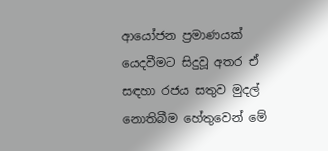ආයෝජන ප්‍රමාණයක් යෙදවීමට සිදුවූ අතර ඒ සඳහා රජය සතුව මුදල් නොතිබීම හේතුවෙන් මේ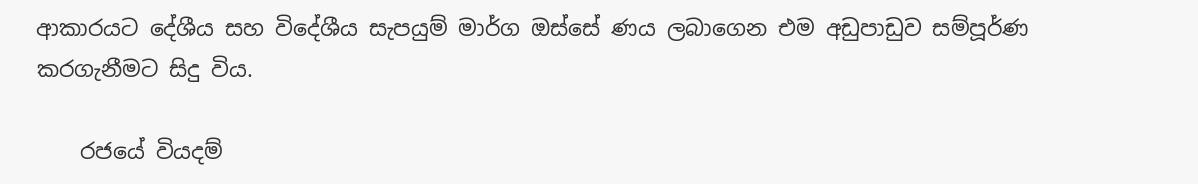ආකාරයට දේශීය සහ විදේශීය සැපයුම් මාර්ග ඔස්සේ ණය ලබාගෙන එම අඩුපාඩුව සම්පූර්ණ කරගැනීමට සිදු විය.

    රජයේ වියදම්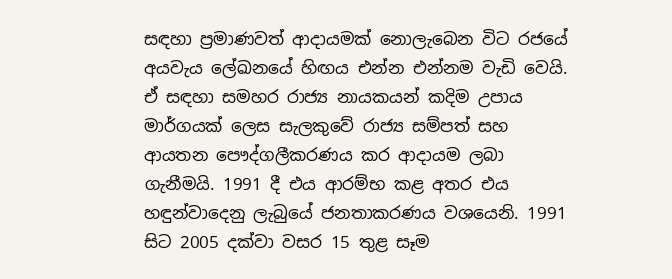සඳහා ප්‍රමාණවත් ආදායමක් නොලැබෙන විට රජයේ අයවැය ලේඛනයේ හිඟය එන්න එන්නම වැඩි වෙයි. ඒ සඳහා සමහර රාජ්‍ය නායකයන් කදිම උපාය මාර්ගයක් ලෙස සැලකුවේ රාජ්‍ය සම්පත් සහ ආයතන පෞද්ගලීකරණය කර ආදායම ලබා ගැනීමයි. 1991 දී එය ආරම්භ කළ අතර එය හඳුන්වාදෙනු ලැබුයේ ජනතාකරණය වශයෙනි. 1991 සිට 2005 දක්වා වසර 15 තුළ සෑම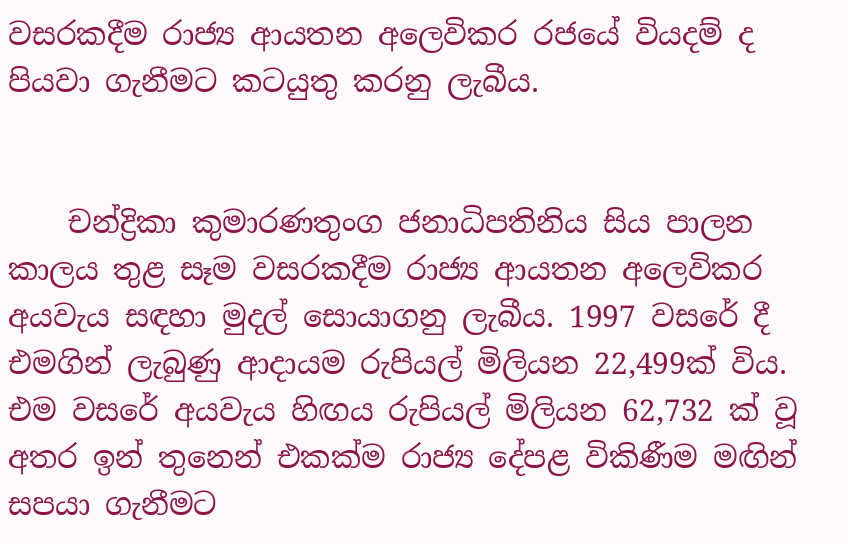වසරකදීම රාජ්‍ය ආයතන අලෙවිකර රජයේ වියදම් ද පියවා ගැනීමට කටයුතු කරනු ලැබීය.


    චන්ද්‍රිකා කුමාරණතුංග ජනාධිපතිනිය සිය පාලන කාලය තුළ සෑම වසරකදීම රාජ්‍ය ආයතන අලෙවිකර අයවැය සඳහා මුදල් සොයාගනු ලැබීය. 1997 වසරේ දී එමගින් ලැබුණු ආදායම රුපියල් මිලියන 22,499ක් විය. එම වසරේ අයවැය හිඟය රුපියල් මිලියන 62,732 ක් වූ අතර ඉන් තුනෙන් එකක්ම රාජ්‍ය දේපළ විකිණීම මඟින් සපයා ගැනීමට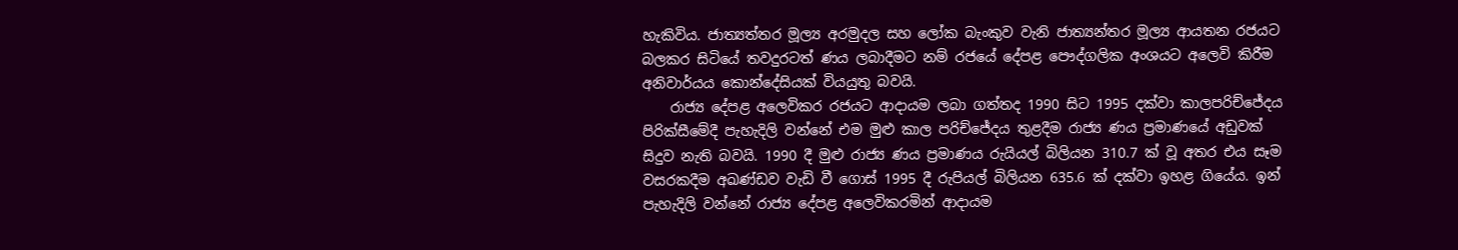හැකිවිය. ජාත්‍යත්තර මූල්‍ය අරමුදල සහ ලෝක බැංකුව වැනි ජාත්‍යන්තර මූල්‍ය ආයතන රජයට බලකර සිටියේ තවදුරටත් ණය ලබාදීමට නම් රජයේ දේපළ පෞද්ගලික අංශයට අලෙවි කිරීම අනිවාර්යය කොන්දේසියක් වියයුතු බවයි.
    රාජ්‍ය දේපළ අලෙවිකර රජයට ආදායම ලබා ගත්තද 1990 සිට 1995 දක්වා කාලපරිච්ජේදය පිරික්සීමේදී පැහැදිලි වන්නේ එම මුළු කාල පරිච්ජේදය තුළදීම රාජ්‍ය ණය ප්‍රමාණයේ අඩුවක් සිදුව නැති බවයි. 1990 දී මුළු රාජ්‍ය ණය ප්‍රමාණය රුයියල් බිලියන 310.7 ක් වූ අතර එය සෑම වසරකදීම අඛණ්ඩව වැඩි වී ගොස් 1995 දී රුපියල් බිලියන 635.6 ක් දක්වා ඉහළ ගියේය. ඉන් පැහැදිලි වන්නේ රාජ්‍ය දේපළ අලෙවිකරමින් ආදායම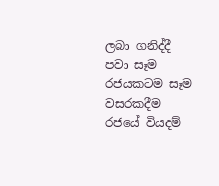ලබා ගනිද්දී පවා සෑම රජයකටම සෑම වසරකදීම රජයේ වියදම්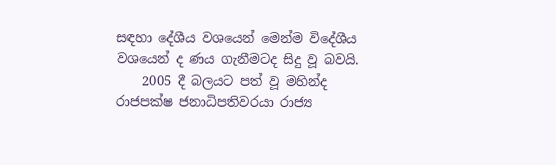සඳහා දේශීය වශයෙන් මෙන්ම විදේශීය වශයෙන් ද ණය ගැනීමටද සිදු වූ බවයි.
    2005 දී බලයට පත් වූ මහින්ද රාජපක්ෂ ජනාධිපතිවරයා රාජ්‍ය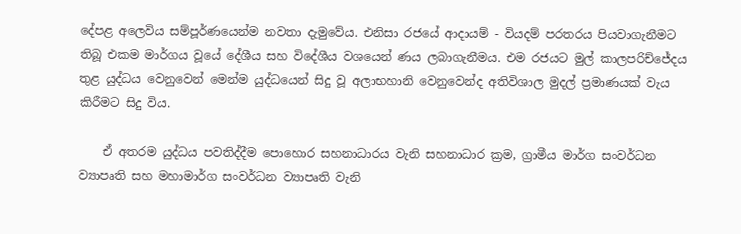දේපළ අලෙවිය සම්පූර්ණයෙන්ම නවතා දැමුවේය. එනිසා රජයේ ආදායම් - වියදම් පරතරය පියවාගැනීමට තිබූ එකම මාර්ගය වූයේ දේශීය සහ විදේශීය වශයෙන් ණය ලබාගැනීමය. එම රජයට මුල් කාලපරිච්ජේදය තුළ යුද්ධය වෙනුවෙන් මෙන්ම යුද්ධයෙන් සිදු වූ අලාභහානි වෙනුවෙන්ද අතිවිශාල මුදල් ප්‍රමාණයක් වැය කිරීමට සිදු විය.

    ඒ අතරම යුද්ධය පවතිද්දීම පොහොර සහනාධාරය වැනි සහනාධාර ක්‍රම, ග්‍රාමීය මාර්ග සංවර්ධන ව්‍යාපෘති සහ මහාමාර්ග සංවර්ධන ව්‍යාපෘති වැනි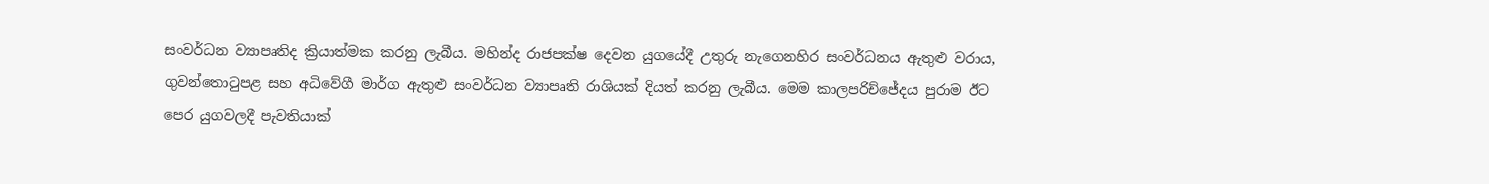සංවර්ධන ව්‍යාපෘතිද ක්‍රියාත්මක කරනු ලැබීය. මහින්ද රාජපක්ෂ දෙවන යුගයේදී උතුරු නැගෙනහිර සංවර්ධනය ඇතුළු වරාය, ගුවන්තොටුපළ සහ අධිවේගී මාර්ග ඇතුළු සංවර්ධන ව්‍යාපෘති රාශියක් දියත් කරනු ලැබීය. මෙම කාලපරිච්ජේදය පුරාම ඊට පෙර යුගවලදී පැවතියාක්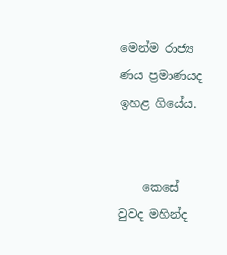මෙන්ම රාජ්‍ය ණය ප්‍රමාණයද ඉහළ ගියේය.


    කෙසේ වුවද මහින්ද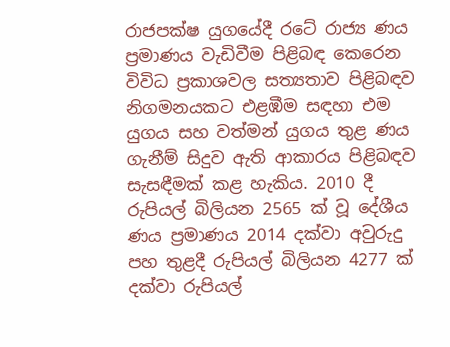රාජපක්ෂ යුගයේදී රටේ රාජ්‍ය ණය ප්‍රමාණය වැඩිවීම පිළිබඳ කෙරෙන විවිධ ප්‍රකාශවල සත්‍යතාව පිළිබඳව නිගමනයකට එළඹීම සඳහා එම යුගය සහ වත්මන් යුගය තුළ ණය ගැනීම් සිදුව ඇති ආකාරය පිළිබඳව සැසඳීමක් කළ හැකිය. 2010 දී රුපියල් බිලියන 2565 ක් වූ දේශීය ණය ප්‍රමාණය 2014 දක්වා අවුරුදු පහ තුළදී රුපියල් බිලියන 4277 ක් දක්වා රුපියල්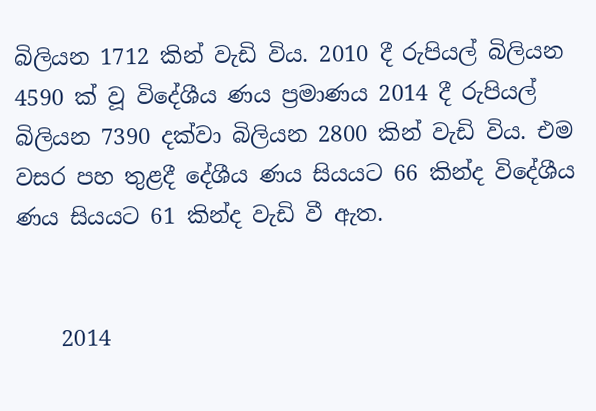බිලියන 1712 කින් වැඩි විය. 2010 දී රුපියල් බිලියන 4590 ක් වූ විදේශීය ණය ප්‍රමාණය 2014 දී රුපියල් බිලියන 7390 දක්වා බිලියන 2800 කින් වැඩි විය. එම වසර පහ තුළදී දේශීය ණය සියයට 66 කින්ද විදේශීය ණය සියයට 61 කින්ද වැඩි වී ඇත.


    2014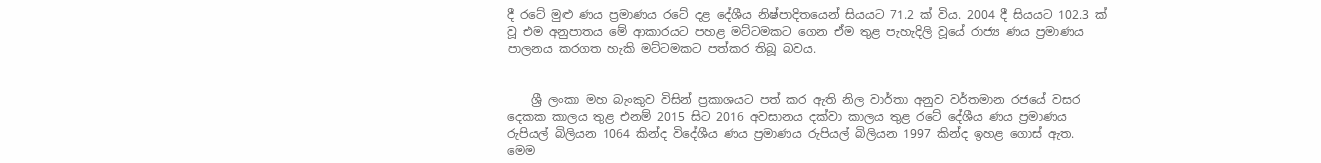දී රටේ මුළු ණය ප්‍රමාණය රටේ දළ දේශීය නිෂ්පාදිතයෙන් සියයට 71.2 ක් විය. 2004 දී සියයට 102.3 ක් වූ එම අනුපාතය මේ ආකාරයට පහළ මට්ටමකට ගෙන ඒම තුළ පැහැදිලි වූයේ රාජ්‍ය ණය ප්‍රමාණය පාලනය කරගත හැකි මට්ටමකට පත්කර තිබූ බවය.


    ශ්‍රී ලංකා මහ බැංකුව විසින් ප්‍රකාශයට පත් කර ඇති නිල වාර්තා අනුව වර්තමාන රජයේ වසර දෙකක කාලය තුළ එනම් 2015 සිට 2016 අවසානය දක්වා කාලය තුළ රටේ දේශීය ණය ප්‍රමාණය රුපියල් බිලියන 1064 කින්ද විදේශීය ණය ප්‍රමාණය රුපියල් බිලියන 1997 කින්ද ඉහළ ගොස් ඇත. මෙම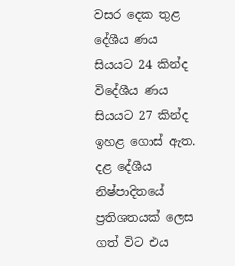වසර දෙක තුළ දේශීය ණය සියයට 24 කින්ද විදේශීය ණය සියයට 27 කින්ද ඉහළ ගොස් ඇත. දළ දේශීය නිෂ්පාදිතයේ ප්‍රතිශතයක් ලෙස ගත් විට එය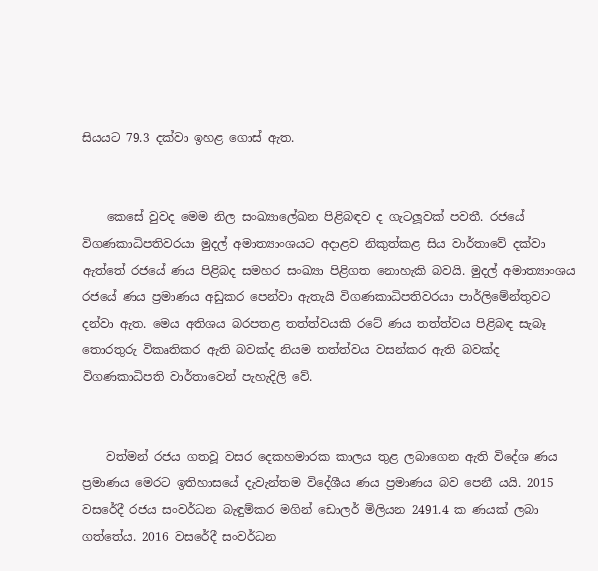සියයට 79.3 දක්වා ඉහළ ගොස් ඇත.


    කෙසේ වුවද මෙම නිල සංඛ්‍යාලේඛන පිළිබඳව ද ගැටලූවක් පවතී. රජයේ විගණකාධිපතිවරයා මුදල් අමාත්‍යාංශයට අදාළව නිකුත්කළ සිය වාර්තාවේ දක්වා ඇත්තේ රජයේ ණය පිළිබද සමහර සංඛ්‍යා පිළිගත නොහැකි බවයි. මුදල් අමාත්‍යාංශය රජයේ ණය ප්‍රමාණය අඩුකර පෙන්වා ඇතැයි විගණකාධිපතිවරයා පාර්ලිමේන්තුවට දන්වා ඇත. මෙය අතිශය බරපතළ තත්ත්වයකි රටේ ණය තත්ත්වය පිළිබඳ සැබෑ තොරතුරු විකෘතිකර ඇති බවක්ද නියම තත්ත්වය වසන්කර ඇති බවක්ද විගණකාධිපති වාර්තාවෙන් පැහැදිලි වේ.


    වත්මන් රජය ගතවූ වසර දෙකහමාරක කාලය තුළ ලබාගෙන ඇති විදේශ ණය ප්‍රමාණය මෙරට ඉතිහාසයේ දැවැන්තම විදේශීය ණය ප්‍රමාණය බව පෙනී යයි. 2015 වසරේදී රජය සංවර්ධන බැඳුම්කර මගින් ඩොලර් මිලියන 2491.4 ක ණයක් ලබා ගත්තේය. 2016 වසරේදී සංවර්ධන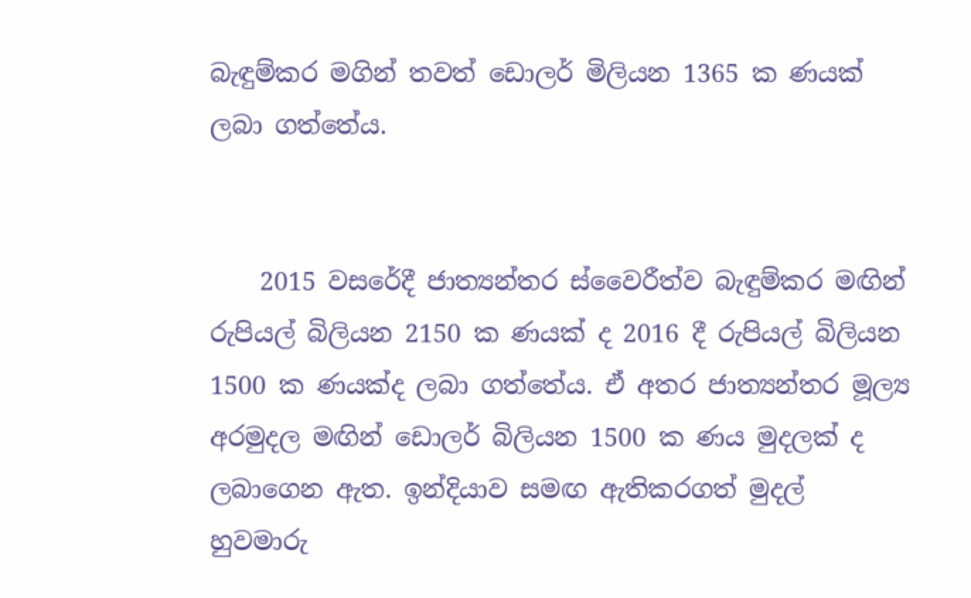බැඳුම්කර මගින් තවත් ඩොලර් මිලියන 1365 ක ණයක් ලබා ගත්තේය.


    2015 වසරේදී ජාත්‍යන්තර ස්වෛරීත්ව බැඳුම්කර මඟින් රුපියල් බිලියන 2150 ක ණයක් ද 2016 දී රුපියල් බිලියන 1500 ක ණයක්ද ලබා ගත්තේය. ඒ අතර ජාත්‍යන්තර මූල්‍ය අරමුදල මඟින් ඩොලර් බිලියන 1500 ක ණය මුදලක් ද ලබාගෙන ඇත. ඉන්දියාව සමඟ ඇතිකරගත් මුදල් හුවමාරු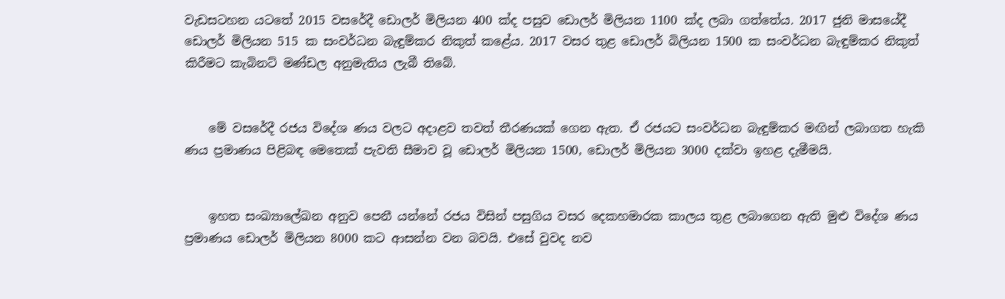වැඩසටහන යටතේ 2015 වසරේදී ඩොලර් මිලියන 400 ක්ද පසුව ඩොලර් මිලියන 1100 ක්ද ලබා ගත්තේය. 2017 ජුනි මාසයේදී ඩොලර් මිලියන 515 ක සංවර්ධන බැඳුම්කර නිකුත් කළේය. 2017 වසර තුළ ඩොලර් බිලියන 1500 ක සංවර්ධන බැඳුම්කර නිකුත් කිරීමට කැබිනට් මණ්ඩල අනුමැතිය ලැබී තිබේ.


    මේ වසරේදී රජය විදේශ ණය වලට අදාළව තවත් තීරණයක් ගෙන ඇත. ඒ රජයට සංවර්ධන බැඳුම්කර මඟින් ලබාගත හැකි ණය ප්‍රමාණය පිළිබඳ මෙතෙක් පැවති සීමාව වූ ඩොලර් මිලියන 1500, ඩොලර් මිලියන 3000 දක්වා ඉහළ දැමීමයි.


    ඉහත සංඛ්‍යාලේඛන අනුව පෙනී යන්නේ රජය විසින් පසුගිය වසර දෙකහමාරක කාලය තුළ ලබාගෙන ඇති මුළු විදේශ ණය ප්‍රමාණය ඩොලර් මිලියන 8000 කට ආසන්න වන බවයි. එසේ වුවද නව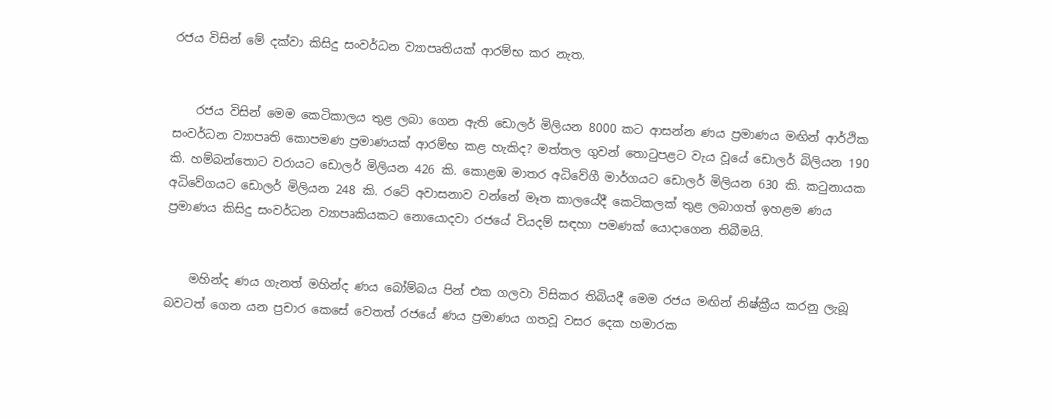රජය විසින් මේ දක්වා කිසිදු සංවර්ධන ව්‍යාපෘතියක් ආරම්භ කර නැත.


    රජය විසින් මෙම කෙටිකාලය තුළ ලබා ගෙන ඇති ඩොලර් මිලියන 8000 කට ආසන්න ණය ප්‍රමාණය මඟින් ආර්ථික සංවර්ධන ව්‍යාපෘති කොපමණ ප්‍රමාණයක් ආරම්භ කළ හැකිද? මත්තල ගුවන් තොටුපළට වැය වූයේ ඩොලර් බිලියන 190 කි. හම්බන්තොට වරායට ඩොලර් මිලියන 426 කි. කොළඹ මාතර අධිවේගී මාර්ගයට ඩොලර් මිලියන 630 කි. කටුනායක අධිවේගයට ඩොලර් මිලියන 248 කි. රටේ අවාසනාව වන්නේ මෑත කාලයේදී කෙටිකලක් තුළ ලබාගත් ඉහළම ණය ප්‍රමාණය කිසිදු සංවර්ධන ව්‍යාපෘකියකට නොයොදවා රජයේ වියදම් සඳහා පමණක් යොදාගෙන තිබීමයි.


    මහින්ද ණය ගැනත් මහින්ද ණය බෝම්බය පින් එක ගලවා විසිකර තිබියදී මෙම රජය මඟින් නිෂ්ක්‍රීය කරනු ලැබූ බවටත් ගෙන යන ප්‍රචාර කෙසේ වෙතත් රජයේ ණය ප්‍රමාණය ගතවූ වසර දෙක හමාරක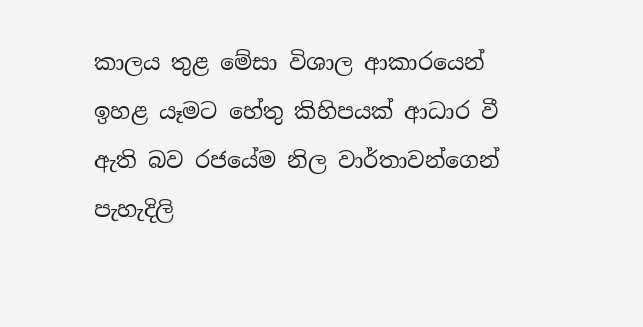කාලය තුළ මේසා විශාල ආකාරයෙන් ඉහළ යෑමට හේතු කිහිපයක් ආධාර වී ඇති බව රජයේම නිල වාර්තාවන්ගෙන් පැහැදිලි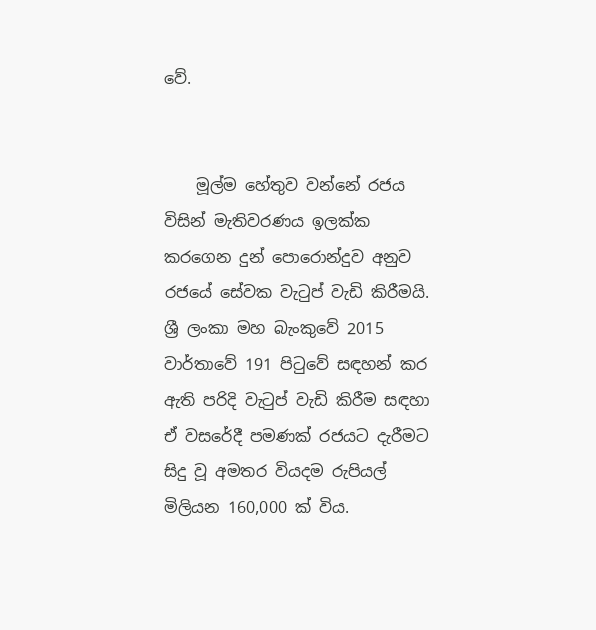වේ.


    මූල්ම හේතුව වන්නේ රජය විසින් මැතිවරණය ඉලක්ක කරගෙන දුන් පොරොන්දුව අනුව රජයේ සේවක වැටුප් වැඩි කිරීමයි. ශ්‍රී ලංකා මහ බැංකුවේ 2015 වාර්තාවේ 191 පිටුවේ සඳහන් කර ඇති පරිදි වැටුප් වැඩි කිරීම සඳහා ඒ වසරේදී පමණක් රජයට දැරීමට සිදු වූ අමතර වියදම රුපියල් මිලියන 160,000 ක් විය.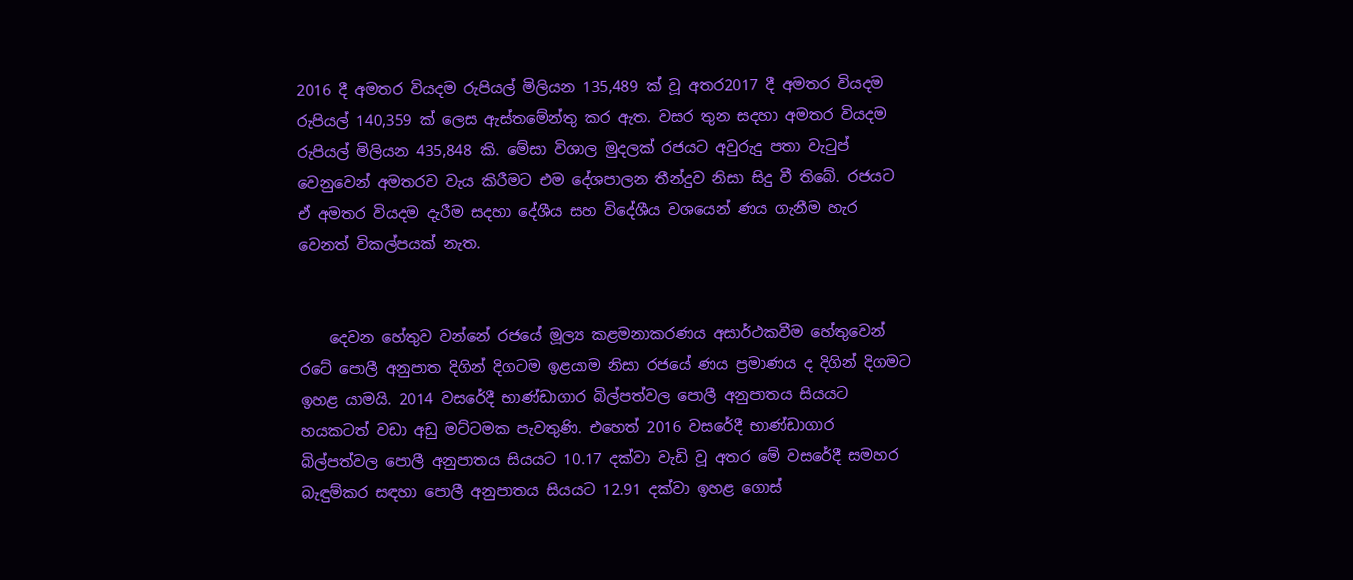2016 දී අමතර වියදම රුපියල් මිලියන 135,489 ක් වූ අතර2017 දී අමතර වියදම රුපියල් 140,359 ක් ලෙස ඇස්තමේන්තු කර ඇත. වසර තුන සදහා අමතර වියදම රුපියල් මිලියන 435,848 කි. මේසා විශාල මුදලක් රජයට අවුරුදු පතා වැටුප් වෙනුවෙන් අමතරව වැය කිරීමට එම දේශපාලන තීන්දුව නිසා සිදු වී තිබේ. රජයට ඒ අමතර වියදම දැරීම සදහා දේශීය සහ විදේශීය වශයෙන් ණය ගැනීම හැර වෙනත් විකල්පයක් නැත.


    දෙවන හේතුව වන්නේ රජයේ මූල්‍ය කළමනාකරණය අසාර්ථකවීම හේතුවෙන් රටේ පොලී අනුපාත දිගින් දිගටම ඉළයාම නිසා රජයේ ණය ප්‍රමාණය ද දිගින් දිගමට ඉහළ යාමයි. 2014 වසරේදී භාණ්ඩාගාර බිල්පත්වල පොලී අනුපාතය සියයට හයකටත් වඩා අඩු මට්ටමක පැවතුණි. එහෙත් 2016 වසරේදී භාණ්ඩාගාර බිල්පත්වල පොලී අනුපාතය සියයට 10.17 දක්වා වැඩි වූ අතර මේ වසරේදී සමහර බැඳුම්කර සඳහා පොලී අනුපාතය සියයට 12.91 දක්වා ඉහළ ගොස්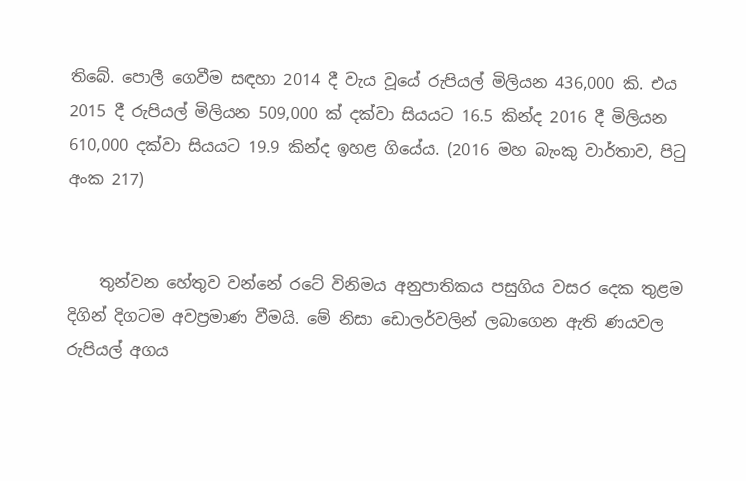තිබේ. පොලී ගෙවීම සඳහා 2014 දී වැය වූයේ රුපියල් මිලියන 436,000 කි. එය 2015 දී රුපියල් මිලියන 509,000 ක් දක්වා සියයට 16.5 කින්ද 2016 දී මිලියන 610,000 දක්වා සියයට 19.9 කින්ද ඉහළ ගියේය. (2016 මහ බැංකු වාර්තාව, පිටු අංක 217)


    තුන්වන හේතුව වන්නේ රටේ විනිමය අනුපාතිකය පසුගිය වසර දෙක තුළම දිගින් දිගටම අවප්‍රමාණ වීමයි. මේ නිසා ඩොලර්වලින් ලබාගෙන ඇති ණයවල රුපියල් අගය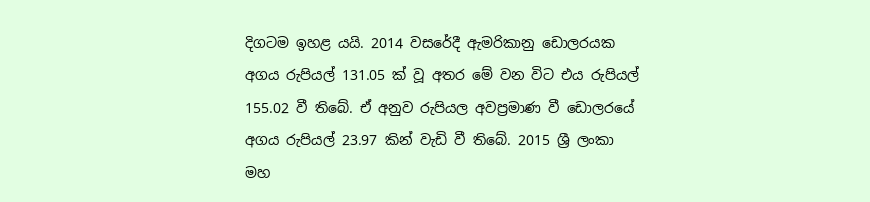දිගටම ඉහළ යයි. 2014 වසරේදී ඇමරිකානු ඩොලරයක අගය රුපියල් 131.05 ක් වූ අතර මේ වන විට එය රුපියල් 155.02 වී තිබේ. ඒ අනුව රුපියල අවප්‍රමාණ වී ඩොලරයේ අගය රුපියල් 23.97 කින් වැඩි වී තිබේ. 2015 ශ්‍රී ලංකා මහ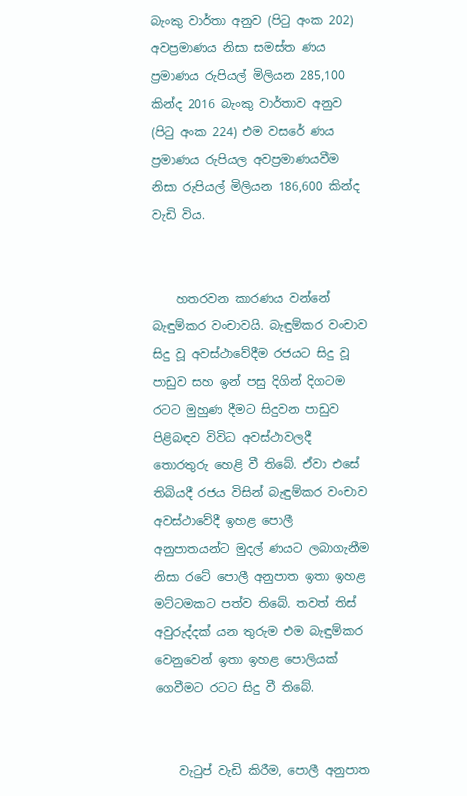බැංකු වාර්තා අනුව (පිටු අංක 202) අවප්‍රමාණය නිසා සමස්ත ණය ප්‍රමාණය රුපියල් මිලියන 285,100 කින්ද 2016 බැංකු වාර්තාව අනුව (පිටු අංක 224) එම වසරේ ණය ප්‍රමාණය රුපියල අවප්‍රමාණයවීම නිසා රුපියල් මිලියන 186,600 කින්ද වැඩි විය.


    හතරවන කාරණය වන්නේ බැඳුම්කර වංචාවයි. බැඳුම්කර වංචාව සිදු වූ අවස්ථාවේදීම රජයට සිදු වූ පාඩුව සහ ඉන් පසු දිගින් දිගටම රටට මුහුණ දීමට සිදුවන පාඩුව පිළිබඳව විවිධ අවස්ථාවලදී තොරතුරු හෙළි වී තිබේ. ඒවා එසේ තිබියදී රජය විසින් බැඳුම්කර වංචාව අවස්ථාවේදී ඉහළ පොලී අනුපාතයන්ට මුදල් ණයට ලබාගැනීම නිසා රටේ පොලී අනුපාත ඉතා ඉහළ මට්ටමකට පත්ව තිබේ. තවත් තිස් අවුරුද්දක් යන තුරුම එම බැඳුම්කර වෙනුවෙන් ඉතා ඉහළ පොලියක් ගෙවීමට රටට සිදු වී තිබේ.


    වැටුප් වැඩි කිරීම, පොලී අනුපාත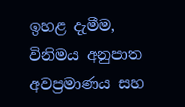ඉහළ දැමීම, විනිමය අනුපාත අවප්‍රමාණය සහ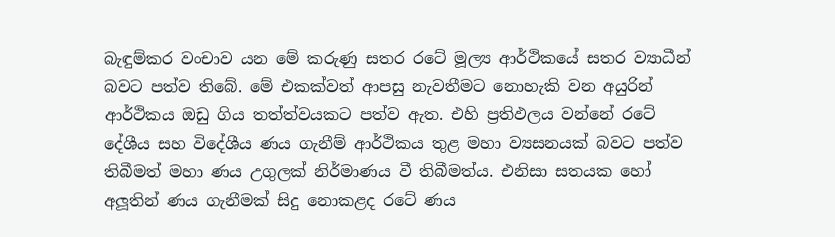බැඳුම්කර වංචාව යන මේ කරුණු සතර රටේ මූල්‍ය ආර්ථිකයේ සතර ව්‍යාධීන් බවට පත්ව තිබේ. මේ එකක්වත් ආපසු නැවතීමට නොහැකි වන අයුරින් ආර්ථිකය ඔඩු ගිය තත්ත්වයකට පත්ව ඇත. එහි ප්‍රතිඵලය වන්නේ රටේ දේශීය සහ විදේශීය ණය ගැනීම් ආර්ථිකය තුළ මහා ව්‍යසනයක් බවට පත්ව තිබීමත් මහා ණය උගුලක් නිර්මාණය වී තිබීමත්ය. එනිසා සතයක හෝ අලූතින් ණය ගැනීමක් සිදු නොකළද රටේ ණය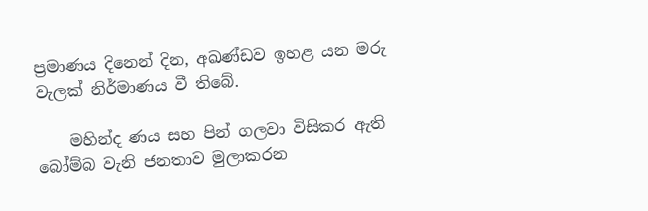ප්‍රමාණය දිනෙන් දින, අඛණ්ඩව ඉහළ යන මරු වැලක් නිර්මාණය වී තිබේ.

    මහින්ද ණය සහ පින් ගලවා විසිකර ඇති බෝම්බ වැනි ජනතාව මුලාකරන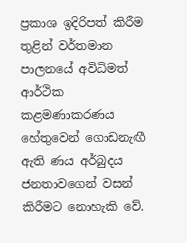ප්‍රකාශ ඉදිරිපත් කිරීම තුළින් වර්තමාන පාලනයේ අවිධිමත් ආර්ථික කළමණාකරණය හේතුවෙන් ගොඩනැඟී ඇති ණය අර්බුදය ජනතාවගෙන් වසන් කිරීමට නොහැකි වේ.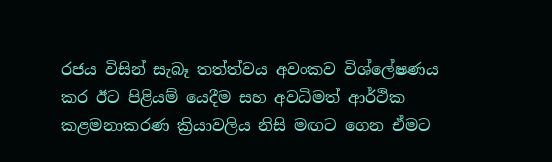රජය විසින් සැබෑ තත්ත්වය අවංකව විශ්ලේෂණය කර ඊට පිළියම් යෙදීම සහ අවධිමත් ආර්ථික කළමනාකරණ ක්‍රියාවලිය නිසි මඟට ගෙන ඒමට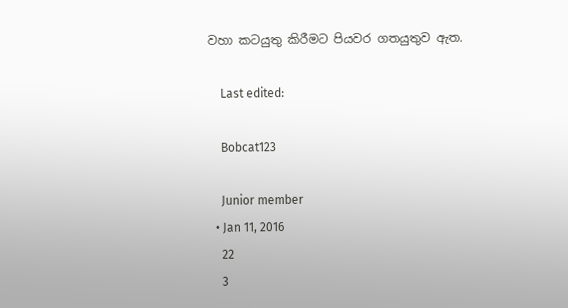වහා කටයුතු කිරීමට පියවර ගතයුතුව ඇත.

    Last edited:

    Bobcat123

    Junior member
  • Jan 11, 2016
    22
    3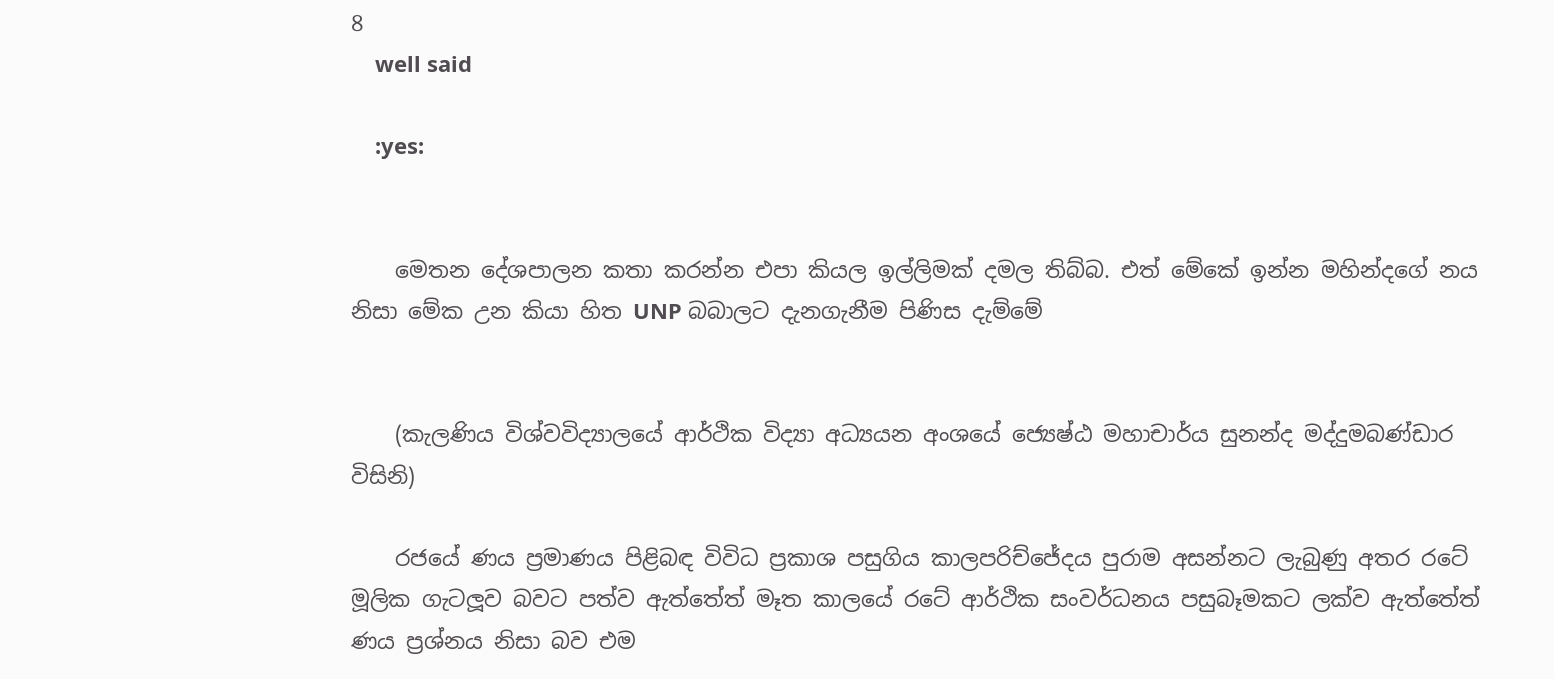8
    well said

    :yes:


    මෙතන දේශපාලන කතා කරන්න එපා කියල ඉල්ලිමක් දමල තිබ්බ. එත් මේකේ ඉන්න මහින්දගේ නය නිසා මේක උන කියා හිත UNP බබාලට දැනගැනීම පිණිස දැම්මේ


    (කැලණිය විශ්වවිද්‍යාලයේ ආර්ථික විද්‍යා අධ්‍යයන අංශයේ ජ්‍යෙෂ්ඨ මහාචාර්ය සුනන්ද මද්දුමබණ්ඩාර විසිනි)

    රජයේ ණය ප්‍රමාණය පිළිබඳ විවිධ ප්‍රකාශ පසුගිය කාලපරිච්‍ජේදය පුරාම අසන්නට ලැබුණු අතර රටේ මූලික ගැටලූව බවට පත්ව ඇත්තේත් මෑත කාලයේ රටේ ආර්ථික සංවර්ධනය පසුබෑමකට ලක්ව ඇත්තේත් ණය ප්‍රශ්නය නිසා බව එම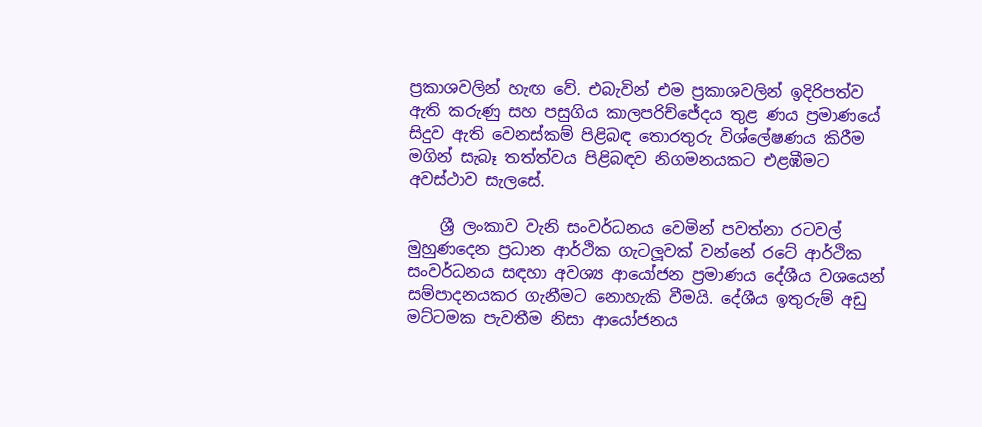ප්‍රකාශවලින් හැඟ වේ. එබැවින් එම ප්‍රකාශවලින් ඉදිරිපත්ව ඇති කරුණු සහ පසුගිය කාලපරිච්ජේදය තුළ ණය ප්‍රමාණයේ සිදුව ඇති වෙනස්කම් පිළිබඳ තොරතුරු විශ්ලේෂණය කිරීම මගින් සැබෑ තත්ත්වය පිළිබඳව නිගමනයකට එළඹීමට අවස්ථාව සැලසේ.

    ශ්‍රී ලංකාව වැනි සංවර්ධනය වෙමින් පවත්නා රටවල් මුහුණදෙන ප්‍රධාන ආර්ථික ගැටලූවක් වන්නේ රටේ ආර්ථික සංවර්ධනය සඳහා අවශ්‍ය ආයෝජන ප්‍රමාණය දේශීය වශයෙන් සම්පාදනයකර ගැනීමට නොහැකි වීමයි. දේශීය ඉතුරුම් අඩු මට්ටමක පැවතීම නිසා ආයෝජනය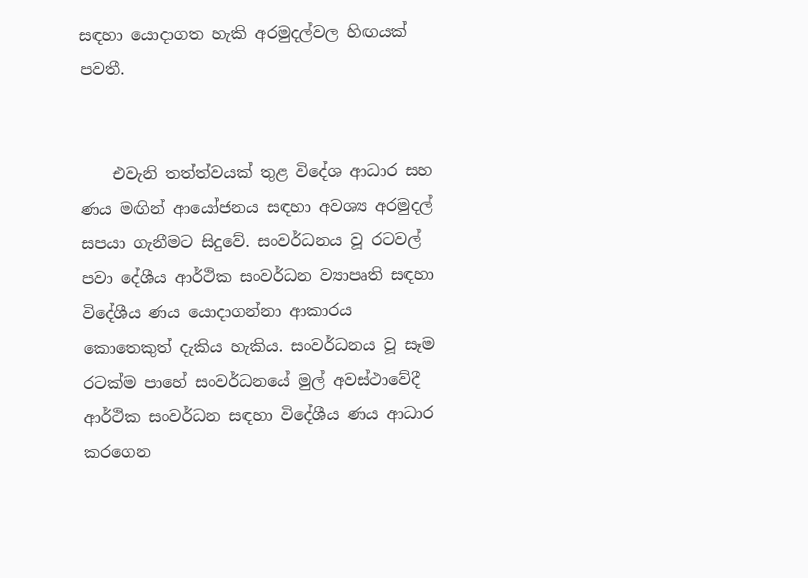සඳහා යොදාගත හැකි අරමුදල්වල හිඟයක් පවතී.


    එවැනි තත්ත්වයක් තුළ විදේශ ආධාර සහ ණය මඟින් ආයෝජනය සඳහා අවශ්‍ය අරමුදල් සපයා ගැනීමට සිදුවේ. සංවර්ධනය වූ රටවල් පවා දේශීය ආර්ථික සංවර්ධන ව්‍යාපෘති සඳහා විදේශීය ණය යොදාගන්නා ආකාරය කොතෙකුත් දැකිය හැකිය. සංවර්ධනය වූ සෑම රටක්ම පාහේ සංවර්ධනයේ මුල් අවස්ථාවේදී ආර්ථික සංවර්ධන සඳහා විදේශීය ණය ආධාර කරගෙන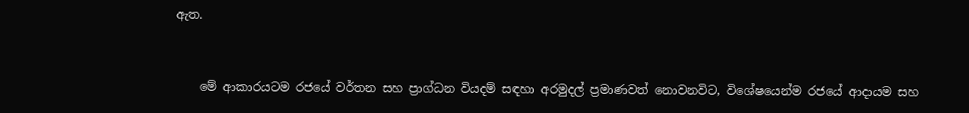ඇත.


    මේ ආකාරයටම රජයේ වර්තන සහ ප්‍රාග්ධන වියදම් සඳහා අරමුදල් ප්‍රමාණවත් නොවනවිට, විශේෂයෙන්ම රජයේ ආදායම සහ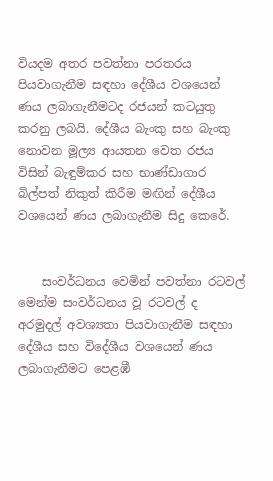වියදම අතර පවත්නා පරතරය පියවාගැනීම සඳහා දේශීය වශයෙන් ණය ලබාගැනීමටද රජයන් කටයුතු කරනු ලබයි. දේශීය බැංකු සහ බැංකු නොවන මූල්‍ය ආයතන වෙත රජය විසින් බැඳුම්කර සහ භාණ්ඩාගාර බිල්පත් නිකුත් කිරීම මඟින් දේශීය වශයෙන් ණය ලබාගැනීම සිදු කෙරේ.


    සංවර්ධනය වෙමින් පවත්නා රටවල් මෙන්ම සංවර්ධනය වූ රටවල් ද අරමුදල් අවශ්‍යතා පියවාගැනීම සඳහා දේශීය සහ විදේශීය වශයෙන් ණය ලබාගැනීමට පෙළඹී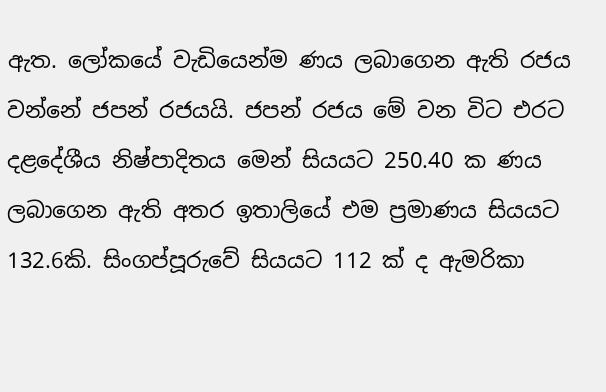ඇත. ලෝකයේ වැඩියෙන්ම ණය ලබාගෙන ඇති රජය වන්නේ ජපන් රජයයි. ජපන් රජය මේ වන විට එරට දළදේශීය නිෂ්පාදිතය මෙන් සියයට 250.40 ක ණය ලබාගෙන ඇති අතර ඉතාලියේ එම ප්‍රමාණය සියයට 132.6කි. සිංගප්පූරුවේ සියයට 112 ක් ද ඇමරිකා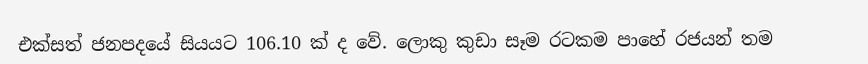එක්සත් ජනපදයේ සියයට 106.10 ක් ද වේ. ලොකු කුඩා සෑම රටකම පාහේ රජයන් තම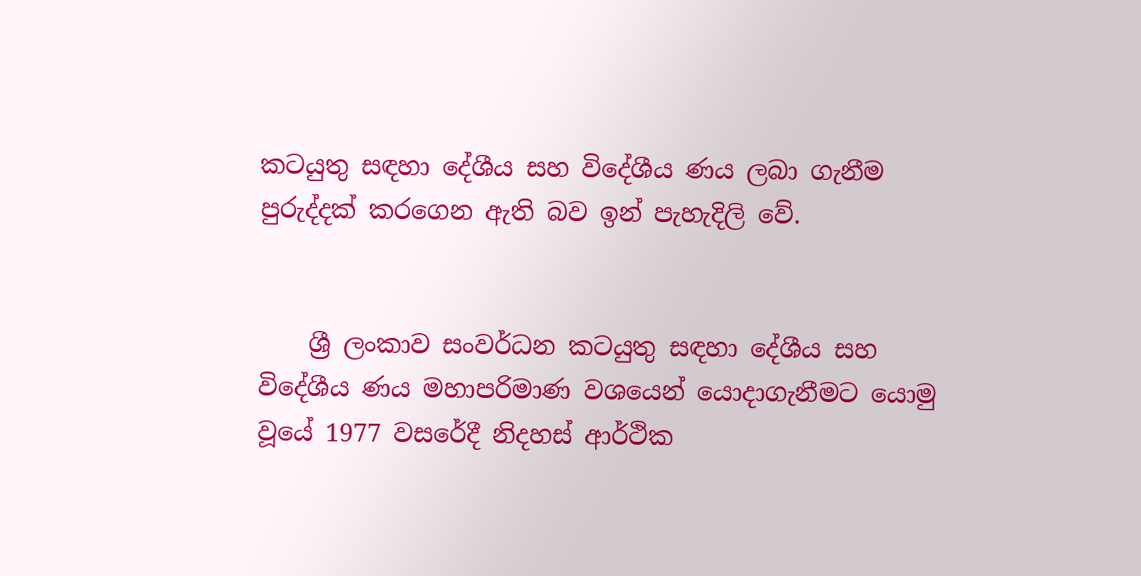කටයුතු සඳහා දේශීය සහ විදේශීය ණය ලබා ගැනීම පුරුද්දක් කරගෙන ඇති බව ඉන් පැහැදිලි වේ.


    ශ්‍රී ලංකාව සංවර්ධන කටයුතු සඳහා දේශීය සහ විදේශීය ණය මහාපරිමාණ වශයෙන් යොදාගැනීමට යොමු වූයේ 1977 වසරේදී නිදහස් ආර්ථික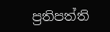ප්‍රතිපත්ති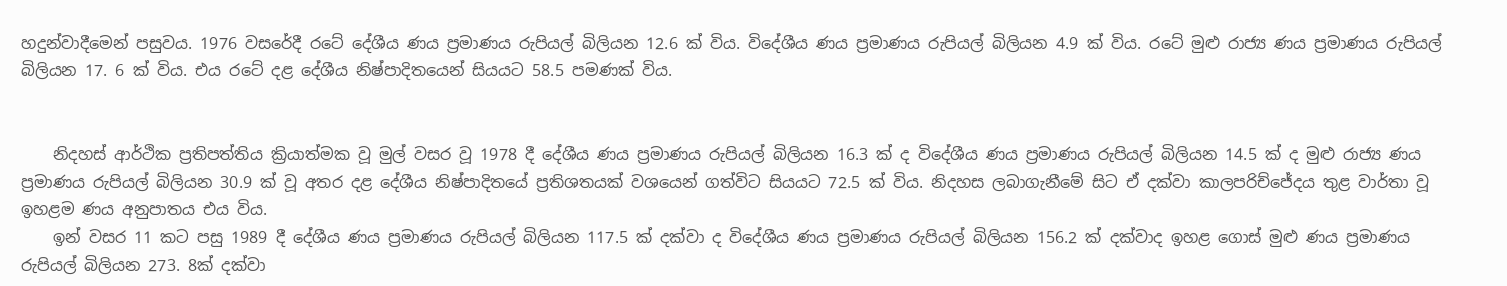හදුන්වාදීමෙන් පසුවය. 1976 වසරේදී රටේ දේශීය ණය ප්‍රමාණය රුපියල් බිලියන 12.6 ක් විය. විදේශීය ණය ප්‍රමාණය රුපියල් බිලියන 4.9 ක් විය. රටේ මුළු රාජ්‍ය ණය ප්‍රමාණය රුපියල් බිලියන 17. 6 ක් විය. එය රටේ දළ දේශීය නිෂ්පාදිතයෙන් සියයට 58.5 පමණක් විය.


    නිදහස් ආර්ථික ප්‍රතිපත්තිය ක්‍රියාත්මක වූ මුල් වසර වූ 1978 දී දේශීය ණය ප්‍රමාණය රුපියල් බිලියන 16.3 ක් ද විදේශීය ණය ප්‍රමාණය රුපියල් බිලියන 14.5 ක් ද මුළු රාජ්‍ය ණය ප්‍රමාණය රුපියල් බිලියන 30.9 ක් වූ අතර දළ දේශීය නිෂ්පාදිතයේ ප්‍රතිශතයක් වශයෙන් ගත්විට සියයට 72.5 ක් විය. නිදහස ලබාගැනීමේ සිට ඒ දක්වා කාලපරිච්ජේදය තුළ වාර්තා වූ ඉහළම ණය අනුපාතය එය විය.
    ඉන් වසර 11 කට පසු 1989 දී දේශීය ණය ප්‍රමාණය රුපියල් බිලියන 117.5 ක් දක්වා ද විදේශීය ණය ප්‍රමාණය රුපියල් බිලියන 156.2 ක් දක්වාද ඉහළ ගොස් මුළු ණය ප්‍රමාණය රුපියල් බිලියන 273. 8ක් දක්වා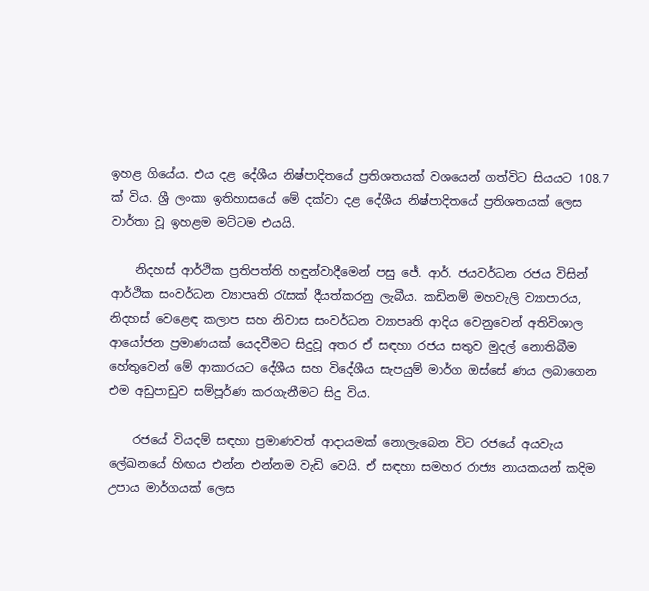ඉහළ ගියේය. එය දළ දේශීය නිෂ්පාදිතයේ ප්‍රතිශතයක් වශයෙන් ගත්විට සියයට 108.7 ක් විය. ශ්‍රී ලංකා ඉතිහාසයේ මේ දක්වා දළ දේශීය නිෂ්පාදිතයේ ප්‍රතිශතයක් ලෙස වාර්තා වූ ඉහළම මට්ටම එයයි.

    නිදහස් ආර්ථික ප්‍රතිපත්ති හඳුන්වාදීමෙන් පසු ජේ. ආර්. ජයවර්ධන රජය විසින් ආර්ථික සංවර්ධන ව්‍යාපෘති රැසක් දීයත්කරනු ලැබීය. කඩිනම් මහවැලි ව්‍යාපාරය, නිදහස් වෙළෙඳ කලාප සහ නිවාස සංවර්ධන ව්‍යාපෘති ආදිය වෙනුවෙන් අතිවිශාල ආයෝජන ප්‍රමාණයක් යෙදවීමට සිදුවූ අතර ඒ සඳහා රජය සතුව මුදල් නොතිබීම හේතුවෙන් මේ ආකාරයට දේශීය සහ විදේශීය සැපයුම් මාර්ග ඔස්සේ ණය ලබාගෙන එම අඩුපාඩුව සම්පූර්ණ කරගැනීමට සිදු විය.

    රජයේ වියදම් සඳහා ප්‍රමාණවත් ආදායමක් නොලැබෙන විට රජයේ අයවැය ලේඛනයේ හිඟය එන්න එන්නම වැඩි වෙයි. ඒ සඳහා සමහර රාජ්‍ය නායකයන් කදිම උපාය මාර්ගයක් ලෙස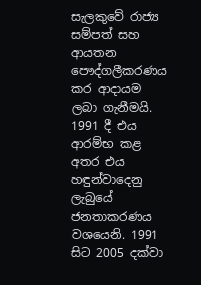සැලකුවේ රාජ්‍ය සම්පත් සහ ආයතන පෞද්ගලීකරණය කර ආදායම ලබා ගැනීමයි. 1991 දී එය ආරම්භ කළ අතර එය හඳුන්වාදෙනු ලැබුයේ ජනතාකරණය වශයෙනි. 1991 සිට 2005 දක්වා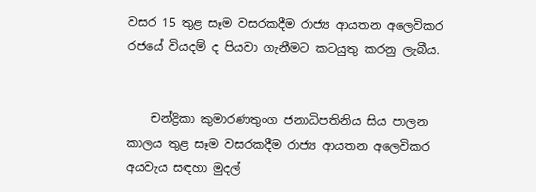වසර 15 තුළ සෑම වසරකදීම රාජ්‍ය ආයතන අලෙවිකර රජයේ වියදම් ද පියවා ගැනීමට කටයුතු කරනු ලැබීය.


    චන්ද්‍රිකා කුමාරණතුංග ජනාධිපතිනිය සිය පාලන කාලය තුළ සෑම වසරකදීම රාජ්‍ය ආයතන අලෙවිකර අයවැය සඳහා මුදල්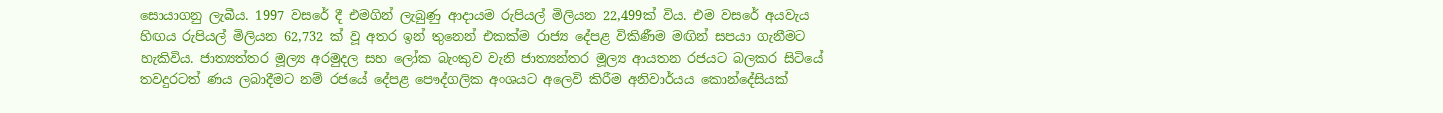සොයාගනු ලැබීය. 1997 වසරේ දී එමගින් ලැබුණු ආදායම රුපියල් මිලියන 22,499ක් විය. එම වසරේ අයවැය හිඟය රුපියල් මිලියන 62,732 ක් වූ අතර ඉන් තුනෙන් එකක්ම රාජ්‍ය දේපළ විකිණීම මඟින් සපයා ගැනීමට හැකිවිය. ජාත්‍යත්තර මූල්‍ය අරමුදල සහ ලෝක බැංකුව වැනි ජාත්‍යන්තර මූල්‍ය ආයතන රජයට බලකර සිටියේ තවදුරටත් ණය ලබාදීමට නම් රජයේ දේපළ පෞද්ගලික අංශයට අලෙවි කිරීම අනිවාර්යය කොන්දේසියක්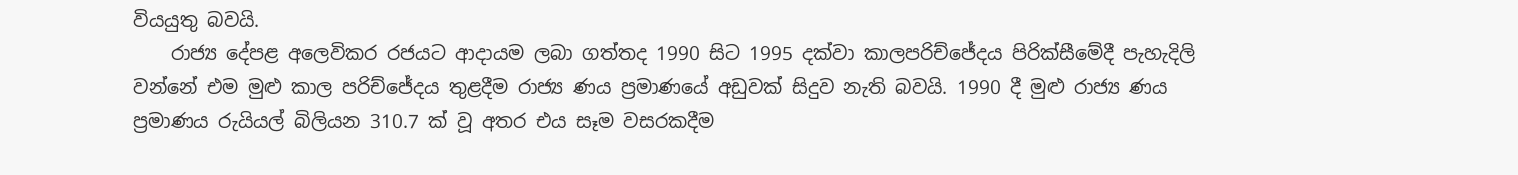වියයුතු බවයි.
    රාජ්‍ය දේපළ අලෙවිකර රජයට ආදායම ලබා ගත්තද 1990 සිට 1995 දක්වා කාලපරිච්ජේදය පිරික්සීමේදී පැහැදිලි වන්නේ එම මුළු කාල පරිච්ජේදය තුළදීම රාජ්‍ය ණය ප්‍රමාණයේ අඩුවක් සිදුව නැති බවයි. 1990 දී මුළු රාජ්‍ය ණය ප්‍රමාණය රුයියල් බිලියන 310.7 ක් වූ අතර එය සෑම වසරකදීම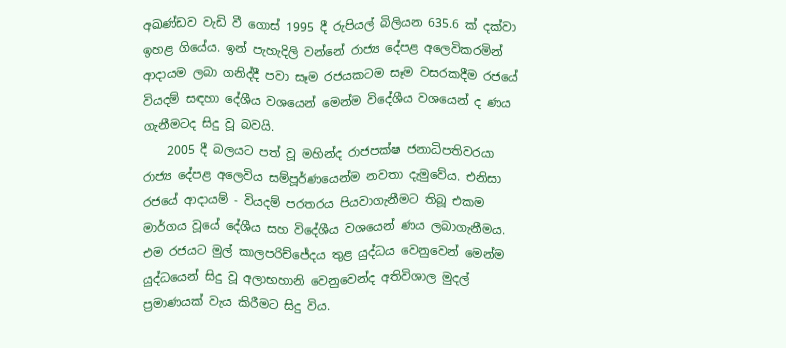අඛණ්ඩව වැඩි වී ගොස් 1995 දී රුපියල් බිලියන 635.6 ක් දක්වා ඉහළ ගියේය. ඉන් පැහැදිලි වන්නේ රාජ්‍ය දේපළ අලෙවිකරමින් ආදායම ලබා ගනිද්දී පවා සෑම රජයකටම සෑම වසරකදීම රජයේ වියදම් සඳහා දේශීය වශයෙන් මෙන්ම විදේශීය වශයෙන් ද ණය ගැනීමටද සිදු වූ බවයි.
    2005 දී බලයට පත් වූ මහින්ද රාජපක්ෂ ජනාධිපතිවරයා රාජ්‍ය දේපළ අලෙවිය සම්පූර්ණයෙන්ම නවතා දැමුවේය. එනිසා රජයේ ආදායම් - වියදම් පරතරය පියවාගැනීමට තිබූ එකම මාර්ගය වූයේ දේශීය සහ විදේශීය වශයෙන් ණය ලබාගැනීමය. එම රජයට මුල් කාලපරිච්ජේදය තුළ යුද්ධය වෙනුවෙන් මෙන්ම යුද්ධයෙන් සිදු වූ අලාභහානි වෙනුවෙන්ද අතිවිශාල මුදල් ප්‍රමාණයක් වැය කිරීමට සිදු විය.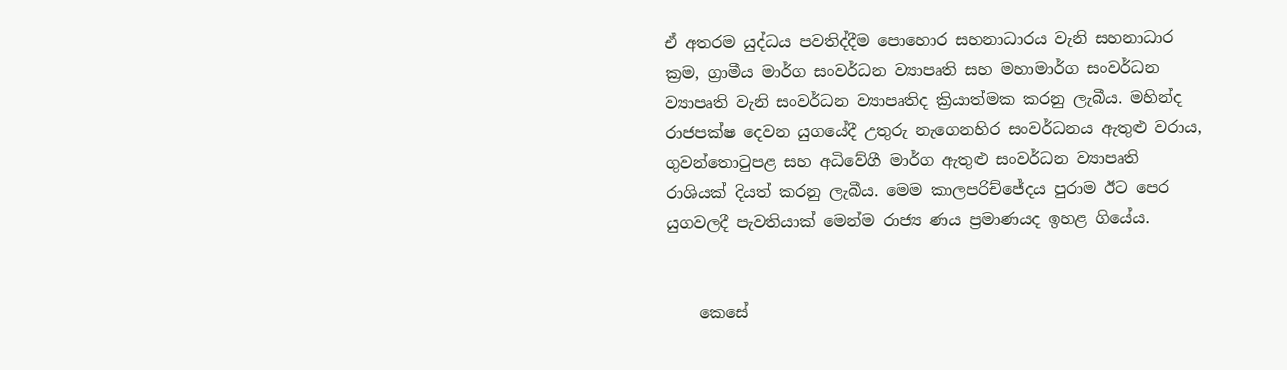ඒ අතරම යුද්ධය පවතිද්දීම පොහොර සහනාධාරය වැනි සහනාධාර ක්‍රම, ග්‍රාමීය මාර්ග සංවර්ධන ව්‍යාපෘති සහ මහාමාර්ග සංවර්ධන ව්‍යාපෘති වැනි සංවර්ධන ව්‍යාපෘතිද ක්‍රියාත්මක කරනු ලැබීය. මහින්ද රාජපක්ෂ දෙවන යුගයේදී උතුරු නැගෙනහිර සංවර්ධනය ඇතුළු වරාය, ගුවන්තොටුපළ සහ අධිවේගී මාර්ග ඇතුළු සංවර්ධන ව්‍යාපෘති රාශියක් දියත් කරනු ලැබීය. මෙම කාලපරිච්ජේදය පුරාම ඊට පෙර යුගවලදී පැවතියාක් මෙන්ම රාජ්‍ය ණය ප්‍රමාණයද ඉහළ ගියේය.


    කෙසේ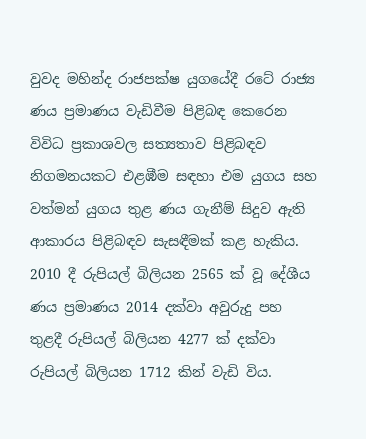වුවද මහින්ද රාජපක්ෂ යුගයේදී රටේ රාජ්‍ය ණය ප්‍රමාණය වැඩිවීම පිළිබඳ කෙරෙන විවිධ ප්‍රකාශවල සත්‍යතාව පිළිබඳව නිගමනයකට එළඹීම සඳහා එම යුගය සහ වත්මන් යුගය තුළ ණය ගැනීම් සිදුව ඇති ආකාරය පිළිබඳව සැසඳීමක් කළ හැකිය. 2010 දී රුපියල් බිලියන 2565 ක් වූ දේශීය ණය ප්‍රමාණය 2014 දක්වා අවුරුදු පහ තුළදී රුපියල් බිලියන 4277 ක් දක්වා රුපියල් බිලියන 1712 කින් වැඩි විය.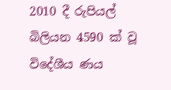2010 දී රුපියල් බිලියන 4590 ක් වූ විදේශීය ණය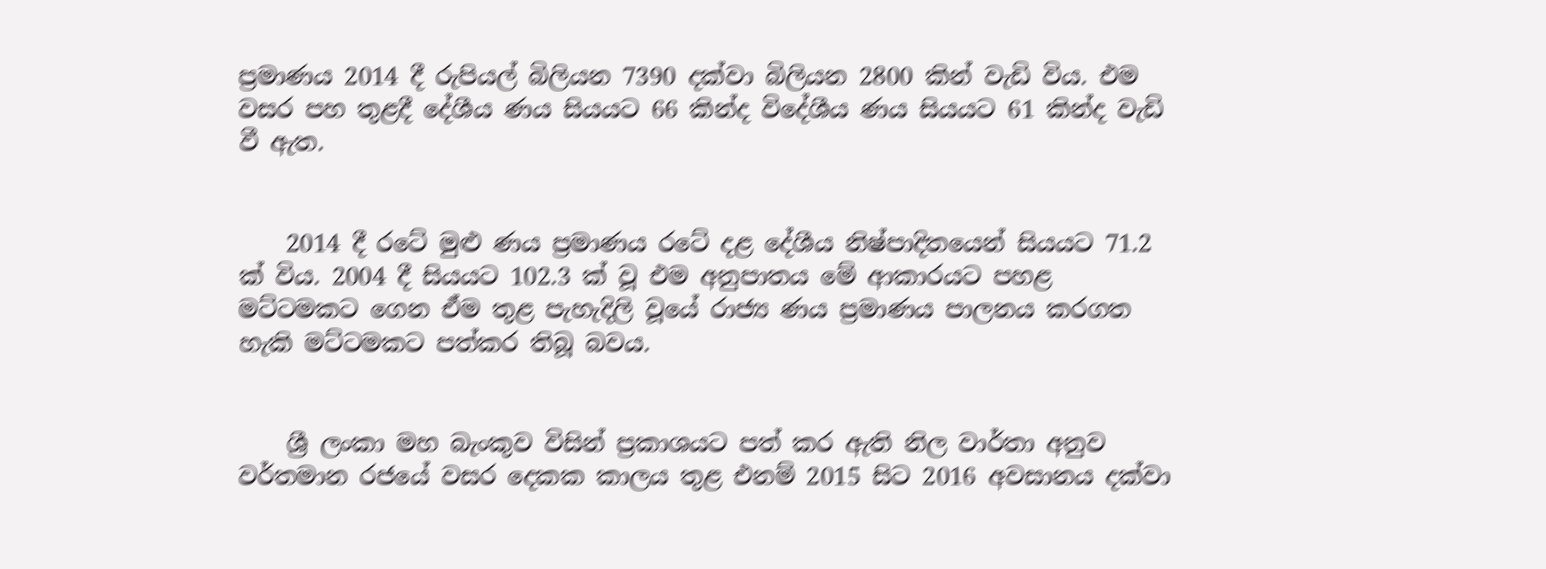ප්‍රමාණය 2014 දී රුපියල් බිලියන 7390 දක්වා බිලියන 2800 කින් වැඩි විය. එම වසර පහ තුළදී දේශීය ණය සියයට 66 කින්ද විදේශීය ණය සියයට 61 කින්ද වැඩි වී ඇත.


    2014 දී රටේ මුළු ණය ප්‍රමාණය රටේ දළ දේශීය නිෂ්පාදිතයෙන් සියයට 71.2 ක් විය. 2004 දී සියයට 102.3 ක් වූ එම අනුපාතය මේ ආකාරයට පහළ මට්ටමකට ගෙන ඒම තුළ පැහැදිලි වූයේ රාජ්‍ය ණය ප්‍රමාණය පාලනය කරගත හැකි මට්ටමකට පත්කර තිබූ බවය.


    ශ්‍රී ලංකා මහ බැංකුව විසින් ප්‍රකාශයට පත් කර ඇති නිල වාර්තා අනුව වර්තමාන රජයේ වසර දෙකක කාලය තුළ එනම් 2015 සිට 2016 අවසානය දක්වා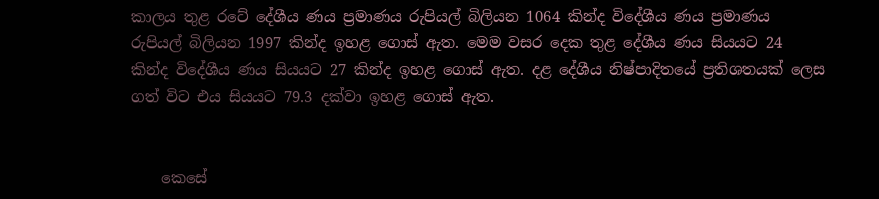කාලය තුළ රටේ දේශීය ණය ප්‍රමාණය රුපියල් බිලියන 1064 කින්ද විදේශීය ණය ප්‍රමාණය රුපියල් බිලියන 1997 කින්ද ඉහළ ගොස් ඇත. මෙම වසර දෙක තුළ දේශීය ණය සියයට 24 කින්ද විදේශීය ණය සියයට 27 කින්ද ඉහළ ගොස් ඇත. දළ දේශීය නිෂ්පාදිතයේ ප්‍රතිශතයක් ලෙස ගත් විට එය සියයට 79.3 දක්වා ඉහළ ගොස් ඇත.


    කෙසේ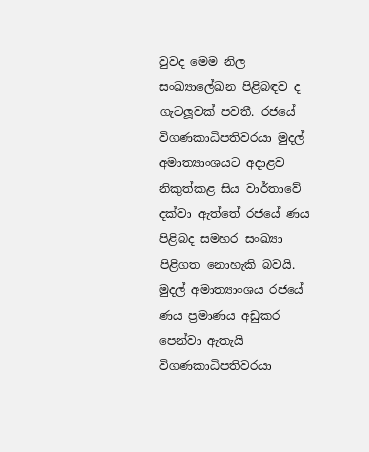වුවද මෙම නිල සංඛ්‍යාලේඛන පිළිබඳව ද ගැටලූවක් පවතී. රජයේ විගණකාධිපතිවරයා මුදල් අමාත්‍යාංශයට අදාළව නිකුත්කළ සිය වාර්තාවේ දක්වා ඇත්තේ රජයේ ණය පිළිබද සමහර සංඛ්‍යා පිළිගත නොහැකි බවයි. මුදල් අමාත්‍යාංශය රජයේ ණය ප්‍රමාණය අඩුකර පෙන්වා ඇතැයි විගණකාධිපතිවරයා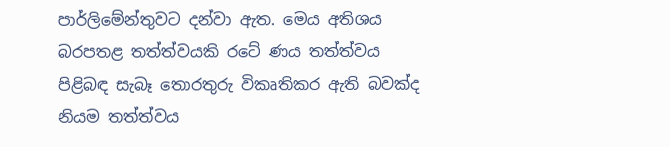පාර්ලිමේන්තුවට දන්වා ඇත. මෙය අතිශය බරපතළ තත්ත්වයකි රටේ ණය තත්ත්වය පිළිබඳ සැබෑ තොරතුරු විකෘතිකර ඇති බවක්ද නියම තත්ත්වය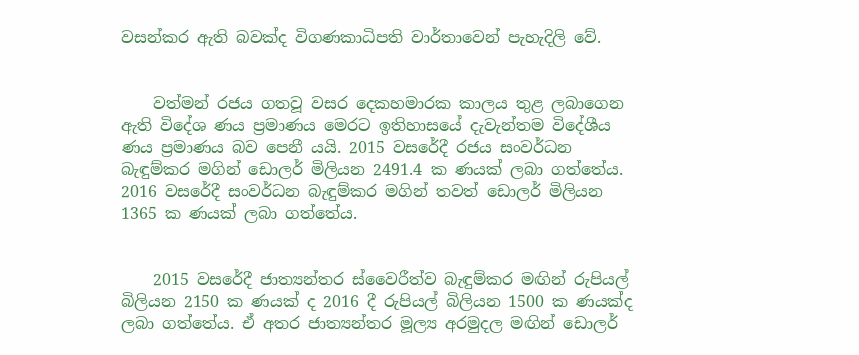වසන්කර ඇති බවක්ද විගණකාධිපති වාර්තාවෙන් පැහැදිලි වේ.


    වත්මන් රජය ගතවූ වසර දෙකහමාරක කාලය තුළ ලබාගෙන ඇති විදේශ ණය ප්‍රමාණය මෙරට ඉතිහාසයේ දැවැන්තම විදේශීය ණය ප්‍රමාණය බව පෙනී යයි. 2015 වසරේදී රජය සංවර්ධන බැඳුම්කර මගින් ඩොලර් මිලියන 2491.4 ක ණයක් ලබා ගත්තේය. 2016 වසරේදී සංවර්ධන බැඳුම්කර මගින් තවත් ඩොලර් මිලියන 1365 ක ණයක් ලබා ගත්තේය.


    2015 වසරේදී ජාත්‍යන්තර ස්වෛරීත්ව බැඳුම්කර මඟින් රුපියල් බිලියන 2150 ක ණයක් ද 2016 දී රුපියල් බිලියන 1500 ක ණයක්ද ලබා ගත්තේය. ඒ අතර ජාත්‍යන්තර මූල්‍ය අරමුදල මඟින් ඩොලර්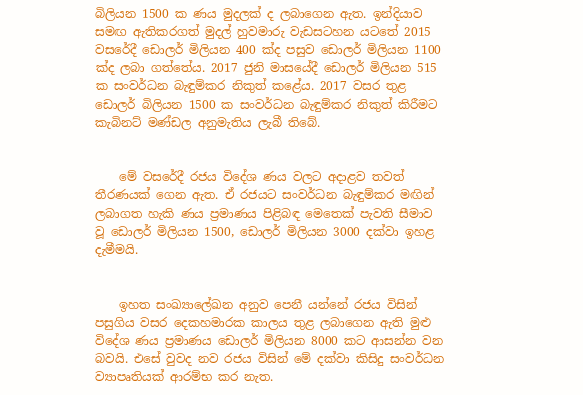බිලියන 1500 ක ණය මුදලක් ද ලබාගෙන ඇත. ඉන්දියාව සමඟ ඇතිකරගත් මුදල් හුවමාරු වැඩසටහන යටතේ 2015 වසරේදී ඩොලර් මිලියන 400 ක්ද පසුව ඩොලර් මිලියන 1100 ක්ද ලබා ගත්තේය. 2017 ජුනි මාසයේදී ඩොලර් මිලියන 515 ක සංවර්ධන බැඳුම්කර නිකුත් කළේය. 2017 වසර තුළ ඩොලර් බිලියන 1500 ක සංවර්ධන බැඳුම්කර නිකුත් කිරීමට කැබිනට් මණ්ඩල අනුමැතිය ලැබී තිබේ.


    මේ වසරේදී රජය විදේශ ණය වලට අදාළව තවත් තීරණයක් ගෙන ඇත. ඒ රජයට සංවර්ධන බැඳුම්කර මඟින් ලබාගත හැකි ණය ප්‍රමාණය පිළිබඳ මෙතෙක් පැවති සීමාව වූ ඩොලර් මිලියන 1500, ඩොලර් මිලියන 3000 දක්වා ඉහළ දැමීමයි.


    ඉහත සංඛ්‍යාලේඛන අනුව පෙනී යන්නේ රජය විසින් පසුගිය වසර දෙකහමාරක කාලය තුළ ලබාගෙන ඇති මුළු විදේශ ණය ප්‍රමාණය ඩොලර් මිලියන 8000 කට ආසන්න වන බවයි. එසේ වුවද නව රජය විසින් මේ දක්වා කිසිදු සංවර්ධන ව්‍යාපෘතියක් ආරම්භ කර නැත.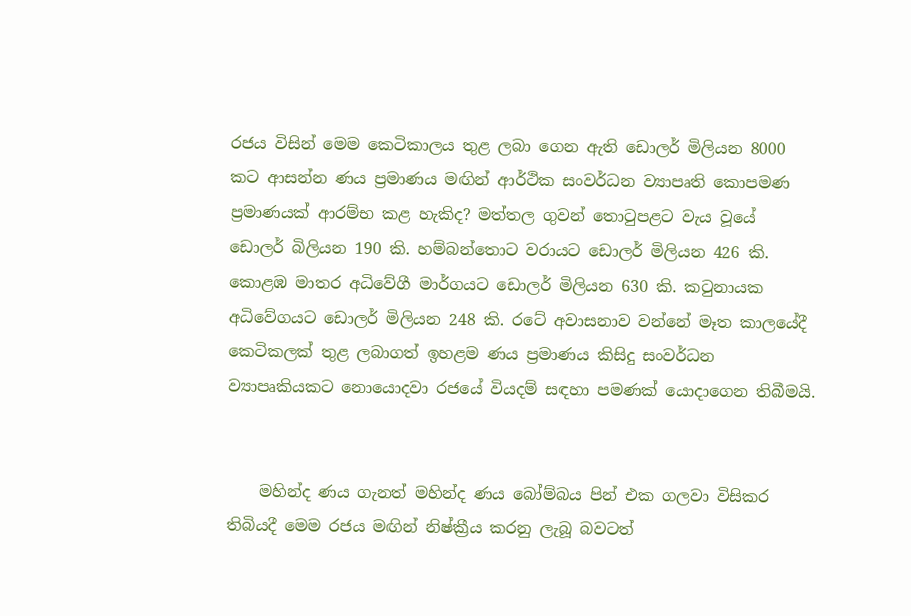රජය විසින් මෙම කෙටිකාලය තුළ ලබා ගෙන ඇති ඩොලර් මිලියන 8000 කට ආසන්න ණය ප්‍රමාණය මඟින් ආර්ථික සංවර්ධන ව්‍යාපෘති කොපමණ ප්‍රමාණයක් ආරම්භ කළ හැකිද? මත්තල ගුවන් තොටුපළට වැය වූයේ ඩොලර් බිලියන 190 කි. හම්බන්තොට වරායට ඩොලර් මිලියන 426 කි. කොළඹ මාතර අධිවේගී මාර්ගයට ඩොලර් මිලියන 630 කි. කටුනායක අධිවේගයට ඩොලර් මිලියන 248 කි. රටේ අවාසනාව වන්නේ මෑත කාලයේදී කෙටිකලක් තුළ ලබාගත් ඉහළම ණය ප්‍රමාණය කිසිදු සංවර්ධන ව්‍යාපෘකියකට නොයොදවා රජයේ වියදම් සඳහා පමණක් යොදාගෙන තිබීමයි.


    මහින්ද ණය ගැනත් මහින්ද ණය බෝම්බය පින් එක ගලවා විසිකර තිබියදී මෙම රජය මඟින් නිෂ්ක්‍රීය කරනු ලැබූ බවටත්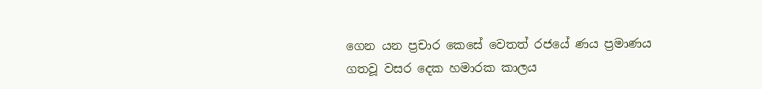ගෙන යන ප්‍රචාර කෙසේ වෙතත් රජයේ ණය ප්‍රමාණය ගතවූ වසර දෙක හමාරක කාලය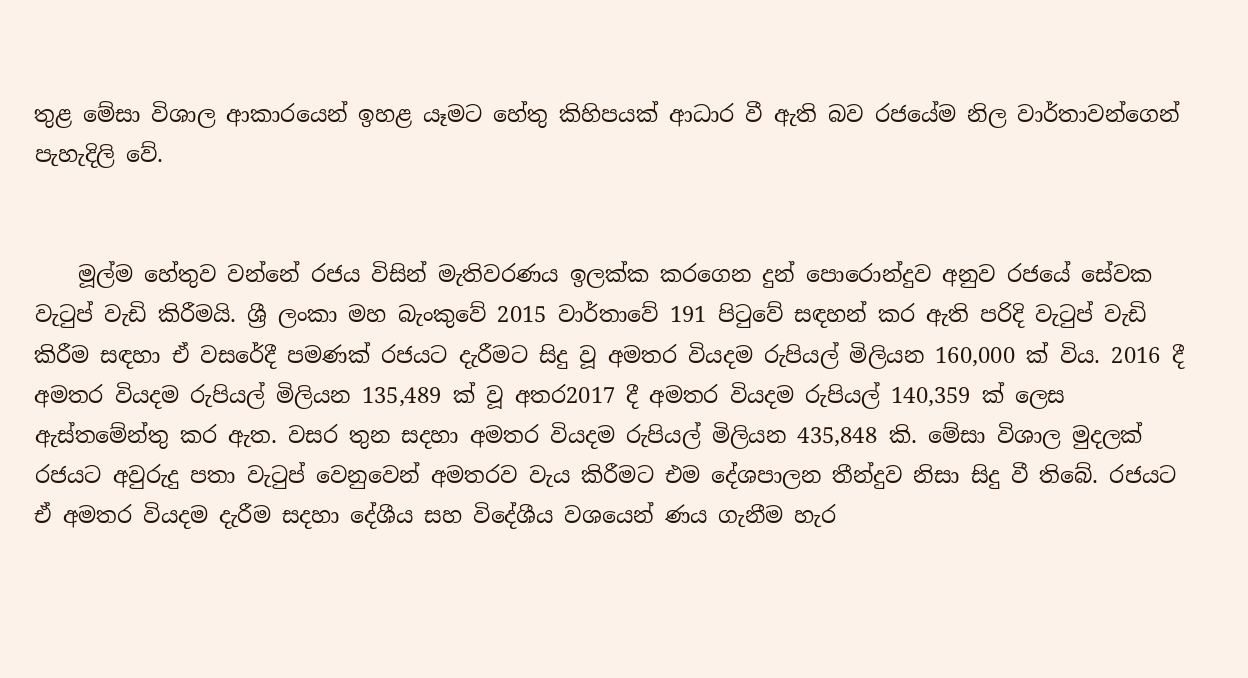තුළ මේසා විශාල ආකාරයෙන් ඉහළ යෑමට හේතු කිහිපයක් ආධාර වී ඇති බව රජයේම නිල වාර්තාවන්ගෙන් පැහැදිලි වේ.


    මූල්ම හේතුව වන්නේ රජය විසින් මැතිවරණය ඉලක්ක කරගෙන දුන් පොරොන්දුව අනුව රජයේ සේවක වැටුප් වැඩි කිරීමයි. ශ්‍රී ලංකා මහ බැංකුවේ 2015 වාර්තාවේ 191 පිටුවේ සඳහන් කර ඇති පරිදි වැටුප් වැඩි කිරීම සඳහා ඒ වසරේදී පමණක් රජයට දැරීමට සිදු වූ අමතර වියදම රුපියල් මිලියන 160,000 ක් විය. 2016 දී අමතර වියදම රුපියල් මිලියන 135,489 ක් වූ අතර2017 දී අමතර වියදම රුපියල් 140,359 ක් ලෙස ඇස්තමේන්තු කර ඇත. වසර තුන සදහා අමතර වියදම රුපියල් මිලියන 435,848 කි. මේසා විශාල මුදලක් රජයට අවුරුදු පතා වැටුප් වෙනුවෙන් අමතරව වැය කිරීමට එම දේශපාලන තීන්දුව නිසා සිදු වී තිබේ. රජයට ඒ අමතර වියදම දැරීම සදහා දේශීය සහ විදේශීය වශයෙන් ණය ගැනීම හැර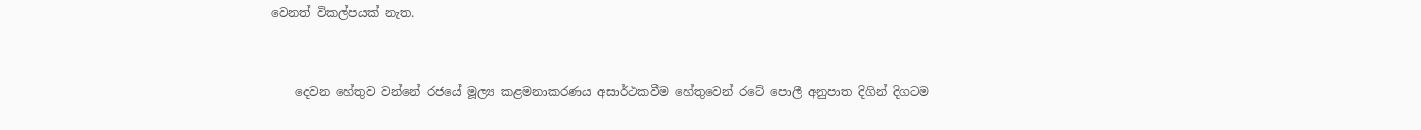වෙනත් විකල්පයක් නැත.


    දෙවන හේතුව වන්නේ රජයේ මූල්‍ය කළමනාකරණය අසාර්ථකවීම හේතුවෙන් රටේ පොලී අනුපාත දිගින් දිගටම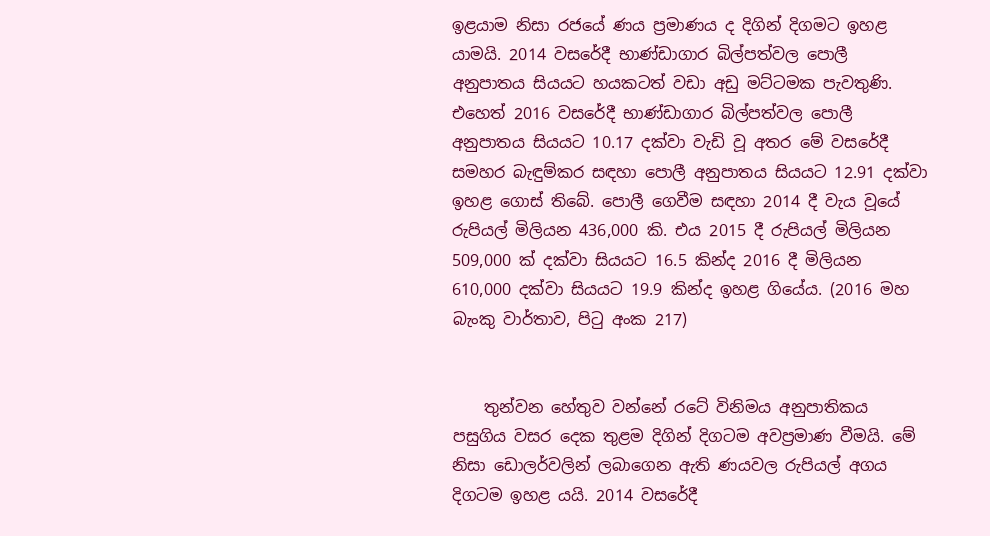ඉළයාම නිසා රජයේ ණය ප්‍රමාණය ද දිගින් දිගමට ඉහළ යාමයි. 2014 වසරේදී භාණ්ඩාගාර බිල්පත්වල පොලී අනුපාතය සියයට හයකටත් වඩා අඩු මට්ටමක පැවතුණි. එහෙත් 2016 වසරේදී භාණ්ඩාගාර බිල්පත්වල පොලී අනුපාතය සියයට 10.17 දක්වා වැඩි වූ අතර මේ වසරේදී සමහර බැඳුම්කර සඳහා පොලී අනුපාතය සියයට 12.91 දක්වා ඉහළ ගොස් තිබේ. පොලී ගෙවීම සඳහා 2014 දී වැය වූයේ රුපියල් මිලියන 436,000 කි. එය 2015 දී රුපියල් මිලියන 509,000 ක් දක්වා සියයට 16.5 කින්ද 2016 දී මිලියන 610,000 දක්වා සියයට 19.9 කින්ද ඉහළ ගියේය. (2016 මහ බැංකු වාර්තාව, පිටු අංක 217)


    තුන්වන හේතුව වන්නේ රටේ විනිමය අනුපාතිකය පසුගිය වසර දෙක තුළම දිගින් දිගටම අවප්‍රමාණ වීමයි. මේ නිසා ඩොලර්වලින් ලබාගෙන ඇති ණයවල රුපියල් අගය දිගටම ඉහළ යයි. 2014 වසරේදී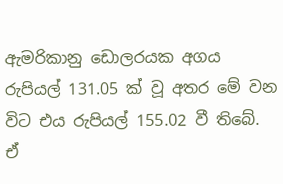ඇමරිකානු ඩොලරයක අගය රුපියල් 131.05 ක් වූ අතර මේ වන විට එය රුපියල් 155.02 වී තිබේ. ඒ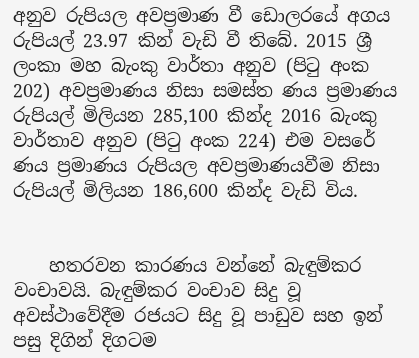අනුව රුපියල අවප්‍රමාණ වී ඩොලරයේ අගය රුපියල් 23.97 කින් වැඩි වී තිබේ. 2015 ශ්‍රී ලංකා මහ බැංකු වාර්තා අනුව (පිටු අංක 202) අවප්‍රමාණය නිසා සමස්ත ණය ප්‍රමාණය රුපියල් මිලියන 285,100 කින්ද 2016 බැංකු වාර්තාව අනුව (පිටු අංක 224) එම වසරේ ණය ප්‍රමාණය රුපියල අවප්‍රමාණයවීම නිසා රුපියල් මිලියන 186,600 කින්ද වැඩි විය.


    හතරවන කාරණය වන්නේ බැඳුම්කර වංචාවයි. බැඳුම්කර වංචාව සිදු වූ අවස්ථාවේදීම රජයට සිදු වූ පාඩුව සහ ඉන් පසු දිගින් දිගටම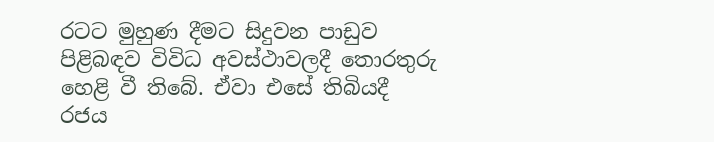රටට මුහුණ දීමට සිදුවන පාඩුව පිළිබඳව විවිධ අවස්ථාවලදී තොරතුරු හෙළි වී තිබේ. ඒවා එසේ තිබියදී රජය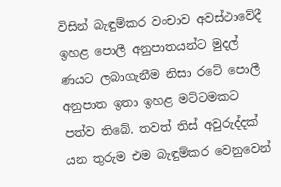විසින් බැඳුම්කර වංචාව අවස්ථාවේදී ඉහළ පොලී අනුපාතයන්ට මුදල් ණයට ලබාගැනීම නිසා රටේ පොලී අනුපාත ඉතා ඉහළ මට්ටමකට පත්ව තිබේ. තවත් තිස් අවුරුද්දක් යන තුරුම එම බැඳුම්කර වෙනුවෙන්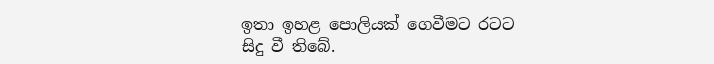ඉතා ඉහළ පොලියක් ගෙවීමට රටට සිදු වී තිබේ.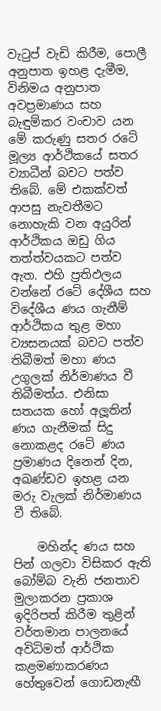වැටුප් වැඩි කිරීම, පොලී අනුපාත ඉහළ දැමීම, විනිමය අනුපාත අවප්‍රමාණය සහ බැඳුම්කර වංචාව යන මේ කරුණු සතර රටේ මූල්‍ය ආර්ථිකයේ සතර ව්‍යාධීන් බවට පත්ව තිබේ. මේ එකක්වත් ආපසු නැවතීමට නොහැකි වන අයුරින් ආර්ථිකය ඔඩු ගිය තත්ත්වයකට පත්ව ඇත. එහි ප්‍රතිඵලය වන්නේ රටේ දේශීය සහ විදේශීය ණය ගැනීම් ආර්ථිකය තුළ මහා ව්‍යසනයක් බවට පත්ව තිබීමත් මහා ණය උගුලක් නිර්මාණය වී තිබීමත්ය. එනිසා සතයක හෝ අලූතින් ණය ගැනීමක් සිදු නොකළද රටේ ණය ප්‍රමාණය දිනෙන් දින, අඛණ්ඩව ඉහළ යන මරු වැලක් නිර්මාණය වී තිබේ.

    මහින්ද ණය සහ පින් ගලවා විසිකර ඇති බෝම්බ වැනි ජනතාව මුලාකරන ප්‍රකාශ ඉදිරිපත් කිරීම තුළින් වර්තමාන පාලනයේ අවිධිමත් ආර්ථික කළමණාකරණය හේතුවෙන් ගොඩනැඟී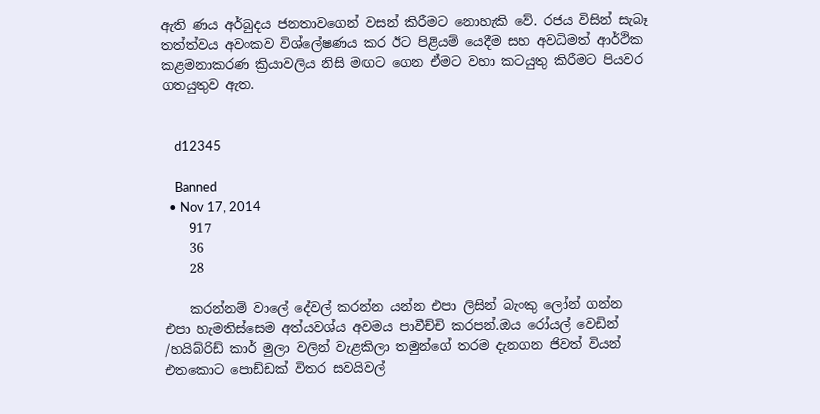ඇති ණය අර්බුදය ජනතාවගෙන් වසන් කිරීමට නොහැකි වේ. රජය විසින් සැබෑ තත්ත්වය අවංකව විශ්ලේෂණය කර ඊට පිළියම් යෙදීම සහ අවධිමත් ආර්ථික කළමනාකරණ ක්‍රියාවලිය නිසි මඟට ගෙන ඒමට වහා කටයුතු කිරීමට පියවර ගතයුතුව ඇත.


    d12345

    Banned
  • Nov 17, 2014
    917
    36
    28

    කරන්නම් වාලේ දේවල් කරන්න යන්න එපා ලිසින් බැංකු ලෝන් ගන්න එපා හැමතිස්සෙම අත්යවශ්ය අවමය පාවීච්චි කරපන්.ඔය රෝයල් වෙඩින් /හයිබ්රිඩ් කාර් මුලා වලින් වැළකිලා තමුන්ගේ තරම දැනගන ජිවත් වියන් එතකොට පොඩ්ඩක් විතර සවයිවල්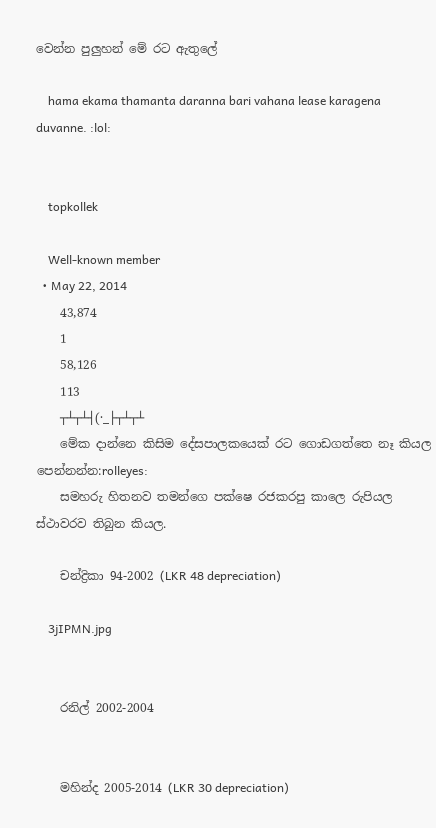වෙන්න පුලුහන් මේ රට ඇතුලේ

    hama ekama thamanta daranna bari vahana lease karagena duvanne. :lol:


    topkollek

    Well-known member
  • May 22, 2014
    43,874
    1
    58,126
    113
    ┬┴┬┴┤(·_├┬┴┬┴
    මේක දාන්නෙ කිසිම දේසපාලකයෙක් රට ගොඩගත්තෙ නෑ කියල පෙන්නන්න:rolleyes:
    සමහරු හිතනව තමන්ගෙ පක්ෂෙ රජකරපු කාලෙ රුපියල ස්ථාවරව තිබුන කියල.

    චන්ද්‍රිකා 94-2002 (LKR 48 depreciation)

    3jIPMN.jpg


    රනිල් 2002-2004


    මහින්ද 2005-2014 (LKR 30 depreciation)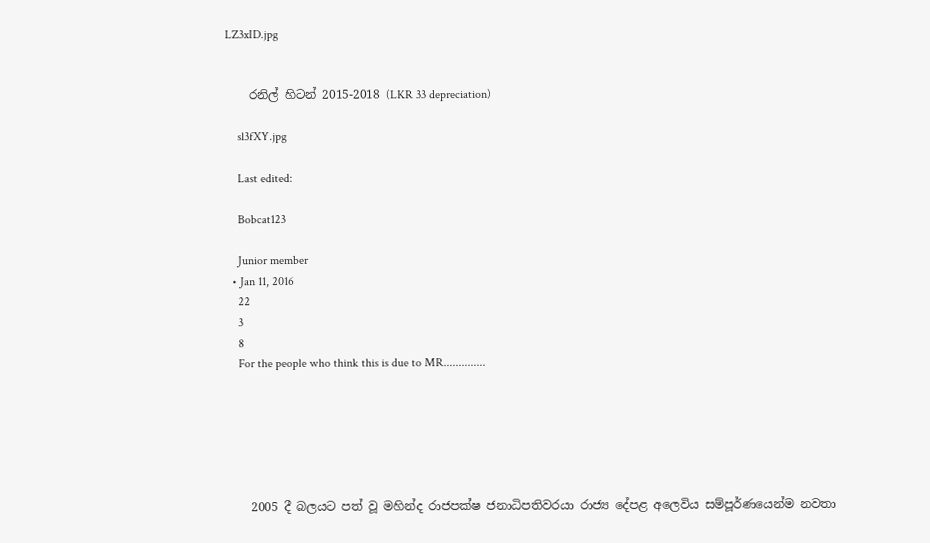LZ3xID.jpg


    රනිල් හිටන් 2015-2018 (LKR 33 depreciation)

    sl3fXY.jpg

    Last edited:

    Bobcat123

    Junior member
  • Jan 11, 2016
    22
    3
    8
    For the people who think this is due to MR..............






    2005 දී බලයට පත් වූ මහින්ද රාජපක්ෂ ජනාධිපතිවරයා රාජ්‍ය දේපළ අලෙවිය සම්පූර්ණයෙන්ම නවතා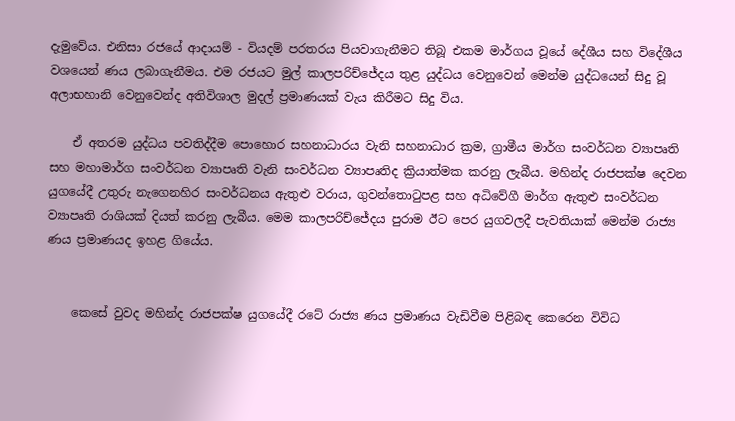දැමුවේය. එනිසා රජයේ ආදායම් - වියදම් පරතරය පියවාගැනීමට තිබූ එකම මාර්ගය වූයේ දේශීය සහ විදේශීය වශයෙන් ණය ලබාගැනීමය. එම රජයට මුල් කාලපරිච්ජේදය තුළ යුද්ධය වෙනුවෙන් මෙන්ම යුද්ධයෙන් සිදු වූ අලාභහානි වෙනුවෙන්ද අතිවිශාල මුදල් ප්‍රමාණයක් වැය කිරීමට සිදු විය.

    ඒ අතරම යුද්ධය පවතිද්දීම පොහොර සහනාධාරය වැනි සහනාධාර ක්‍රම, ග්‍රාමීය මාර්ග සංවර්ධන ව්‍යාපෘති සහ මහාමාර්ග සංවර්ධන ව්‍යාපෘති වැනි සංවර්ධන ව්‍යාපෘතිද ක්‍රියාත්මක කරනු ලැබීය. මහින්ද රාජපක්ෂ දෙවන යුගයේදී උතුරු නැගෙනහිර සංවර්ධනය ඇතුළු වරාය, ගුවන්තොටුපළ සහ අධිවේගී මාර්ග ඇතුළු සංවර්ධන ව්‍යාපෘති රාශියක් දියත් කරනු ලැබීය. මෙම කාලපරිච්ජේදය පුරාම ඊට පෙර යුගවලදී පැවතියාක් මෙන්ම රාජ්‍ය ණය ප්‍රමාණයද ඉහළ ගියේය.


    කෙසේ වුවද මහින්ද රාජපක්ෂ යුගයේදී රටේ රාජ්‍ය ණය ප්‍රමාණය වැඩිවීම පිළිබඳ කෙරෙන විවිධ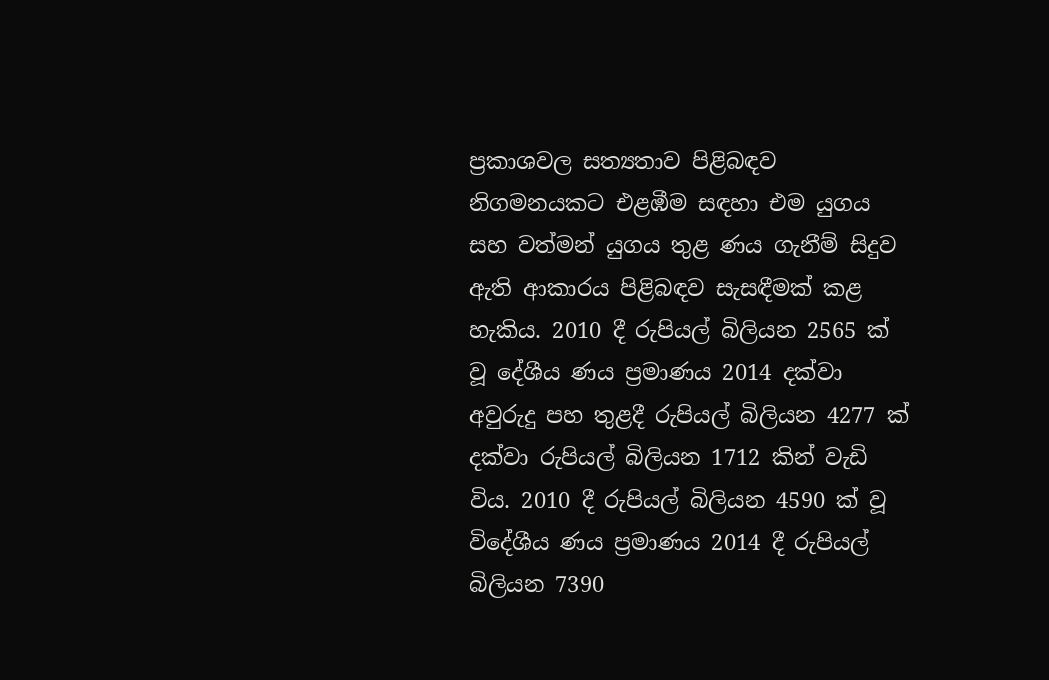ප්‍රකාශවල සත්‍යතාව පිළිබඳව නිගමනයකට එළඹීම සඳහා එම යුගය සහ වත්මන් යුගය තුළ ණය ගැනීම් සිදුව ඇති ආකාරය පිළිබඳව සැසඳීමක් කළ හැකිය. 2010 දී රුපියල් බිලියන 2565 ක් වූ දේශීය ණය ප්‍රමාණය 2014 දක්වා අවුරුදු පහ තුළදී රුපියල් බිලියන 4277 ක් දක්වා රුපියල් බිලියන 1712 කින් වැඩි විය. 2010 දී රුපියල් බිලියන 4590 ක් වූ විදේශීය ණය ප්‍රමාණය 2014 දී රුපියල් බිලියන 7390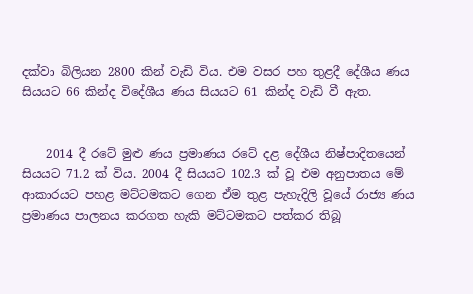දක්වා බිලියන 2800 කින් වැඩි විය. එම වසර පහ තුළදී දේශීය ණය සියයට 66 කින්ද විදේශීය ණය සියයට 61 කින්ද වැඩි වී ඇත.


    2014 දී රටේ මුළු ණය ප්‍රමාණය රටේ දළ දේශීය නිෂ්පාදිතයෙන් සියයට 71.2 ක් විය. 2004 දී සියයට 102.3 ක් වූ එම අනුපාතය මේ ආකාරයට පහළ මට්ටමකට ගෙන ඒම තුළ පැහැදිලි වූයේ රාජ්‍ය ණය ප්‍රමාණය පාලනය කරගත හැකි මට්ටමකට පත්කර තිබූ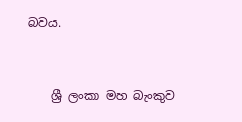බවය.


    ශ්‍රී ලංකා මහ බැංකුව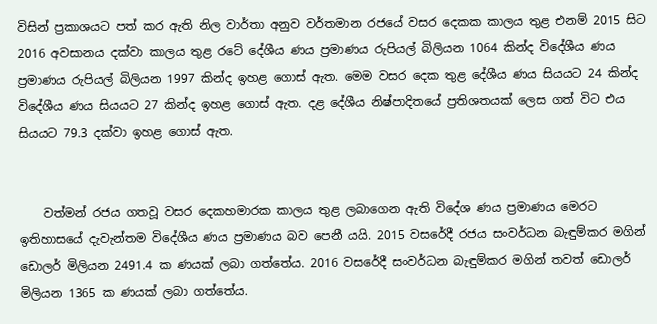විසින් ප්‍රකාශයට පත් කර ඇති නිල වාර්තා අනුව වර්තමාන රජයේ වසර දෙකක කාලය තුළ එනම් 2015 සිට 2016 අවසානය දක්වා කාලය තුළ රටේ දේශීය ණය ප්‍රමාණය රුපියල් බිලියන 1064 කින්ද විදේශීය ණය ප්‍රමාණය රුපියල් බිලියන 1997 කින්ද ඉහළ ගොස් ඇත. මෙම වසර දෙක තුළ දේශීය ණය සියයට 24 කින්ද විදේශීය ණය සියයට 27 කින්ද ඉහළ ගොස් ඇත. දළ දේශීය නිෂ්පාදිතයේ ප්‍රතිශතයක් ලෙස ගත් විට එය සියයට 79.3 දක්වා ඉහළ ගොස් ඇත.


    වත්මන් රජය ගතවූ වසර දෙකහමාරක කාලය තුළ ලබාගෙන ඇති විදේශ ණය ප්‍රමාණය මෙරට ඉතිහාසයේ දැවැන්තම විදේශීය ණය ප්‍රමාණය බව පෙනී යයි. 2015 වසරේදී රජය සංවර්ධන බැඳුම්කර මගින් ඩොලර් මිලියන 2491.4 ක ණයක් ලබා ගත්තේය. 2016 වසරේදී සංවර්ධන බැඳුම්කර මගින් තවත් ඩොලර් මිලියන 1365 ක ණයක් ලබා ගත්තේය.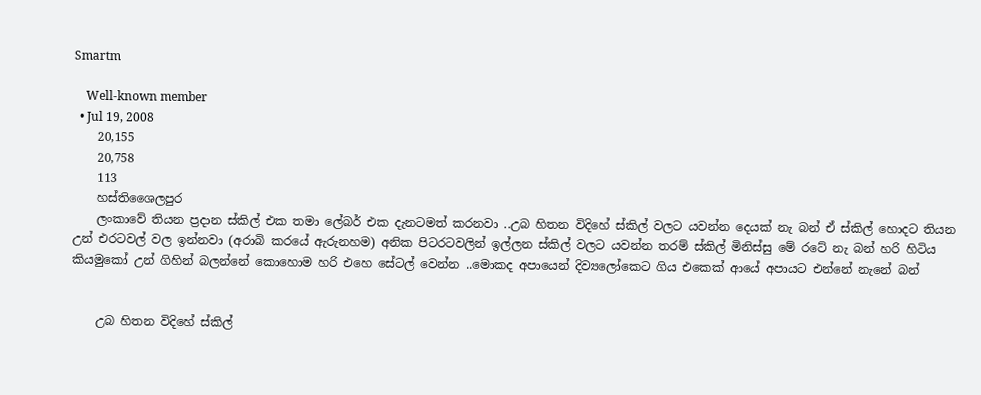Smartm

    Well-known member
  • Jul 19, 2008
    20,155
    20,758
    113
    හස්තිශෛලපුර
    ලංකාවේ තියන ප්‍රදාන ස්කිල් එක තමා ලේබර් එක දැනටමත් කරනවා ..උබ හිතන විදිහේ ස්කිල් වලට යවන්න දෙයක් නැ බන් ඒ ස්කිල් හොදට තියන උන් එරටවල් වල ඉන්නවා (අරාබි කරයේ ඇරුනහම) අනික පිටරටවලින් ඉල්ලන ස්කිල් වලට යවන්න තරම් ස්කිල් මිනිස්සු මේ රටේ නැ බන් හරි හිටිය කියමුකෝ උන් ගිහින් බලන්නේ කොහොම හරි එහෙ සේටල් වෙන්න ..මොකද අපායෙන් දිව්‍යලෝකෙට ගිය එකෙක් ආයේ අපායට එන්නේ නැනේ බන්


    උබ හිතන විදිහේ ස්කිල්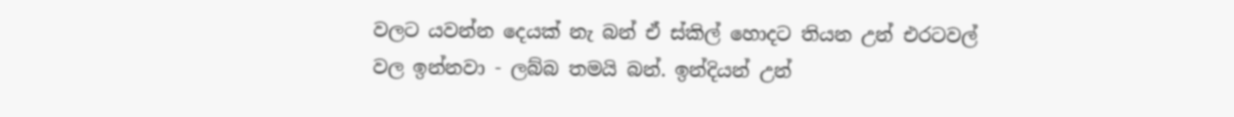වලට යවන්න දෙයක් නැ බන් ඒ ස්කිල් හොදට තියන උන් එරටවල් වල ඉන්නවා - ලබ්බ තමයි බන්. ඉන්දියන් උන්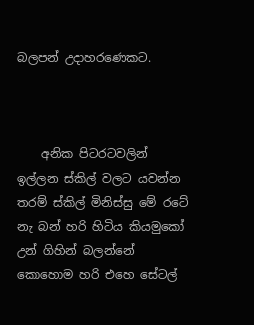බලපන් උදාහරණෙකට.



    අනික පිටරටවලින් ඉල්ලන ස්කිල් වලට යවන්න තරම් ස්කිල් මිනිස්සු මේ රටේ නැ බන් හරි හිටිය කියමුකෝ උන් ගිහින් බලන්නේ කොහොම හරි එහෙ සේටල්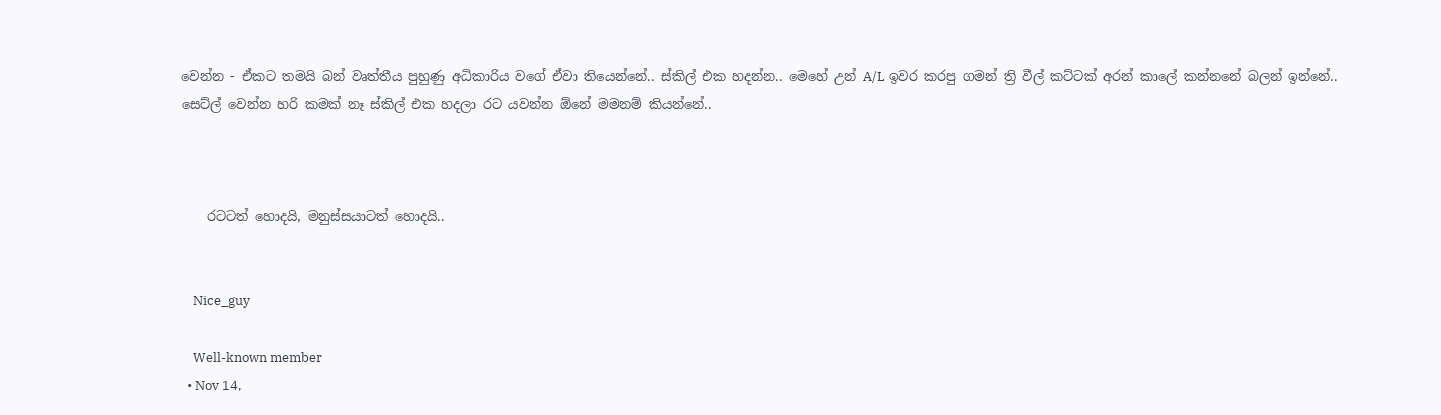වෙන්න - ඒකට තමයි බන් වෘත්තීය පුහුණු අධිකාරිය වගේ ඒවා තියෙන්නේ.. ස්කිල් එක හදන්න.. මෙහේ උන් A/L ඉවර කරපු ගමන් ත්‍රි වීල් කට්ටක් අරන් කාලේ කන්නනේ බලන් ඉන්නේ.. සෙට්ල් වෙන්න හරි කමක් නෑ ස්කිල් එක හදලා රට යවන්න ඕනේ මමනම් කියන්නේ..



    රටටත් හොදයි, මනුස්සයාටත් හොදයි..


    Nice_guy

    Well-known member
  • Nov 14,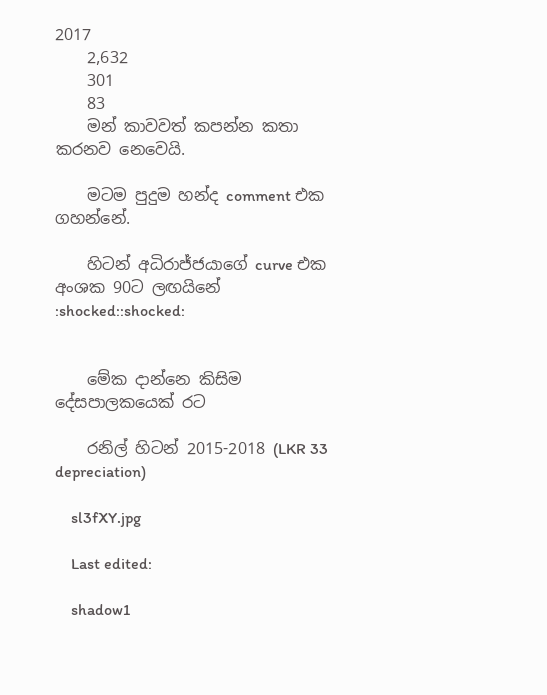2017
    2,632
    301
    83
    මන් කාවවත් කපන්න කතා කරනව නෙවෙයි.

    මටම පුදුම හන්ද comment එක ගහන්නේ.

    හිටන් අධිරාජ්ජයාගේ curve එක අංශක 90ට ලඟයිනේ :shocked::shocked:


    මේක දාන්නෙ කිසිම දේසපාලකයෙක් රට

    රනිල් හිටන් 2015-2018 (LKR 33 depreciation)

    sl3fXY.jpg

    Last edited:

    shadow1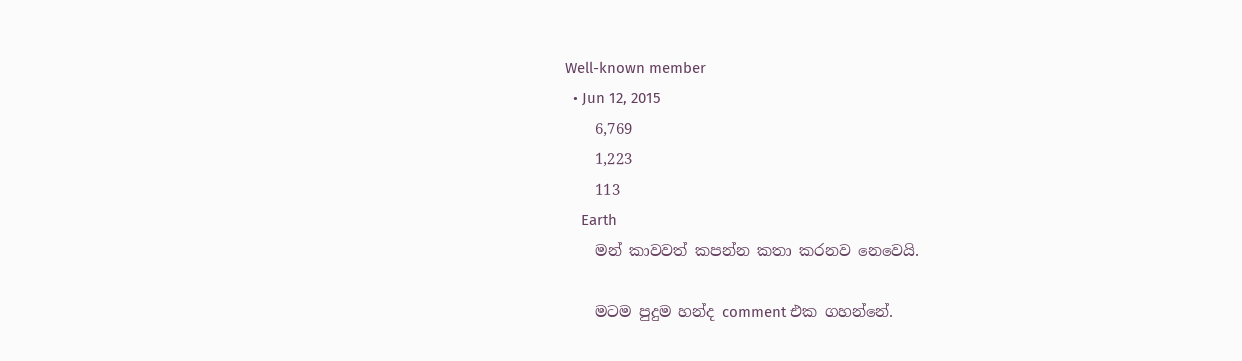Well-known member
  • Jun 12, 2015
    6,769
    1,223
    113
    Earth
    මන් කාවවත් කපන්න කතා කරනව නෙවෙයි.

    මටම පුදුම හන්ද comment එක ගහන්නේ.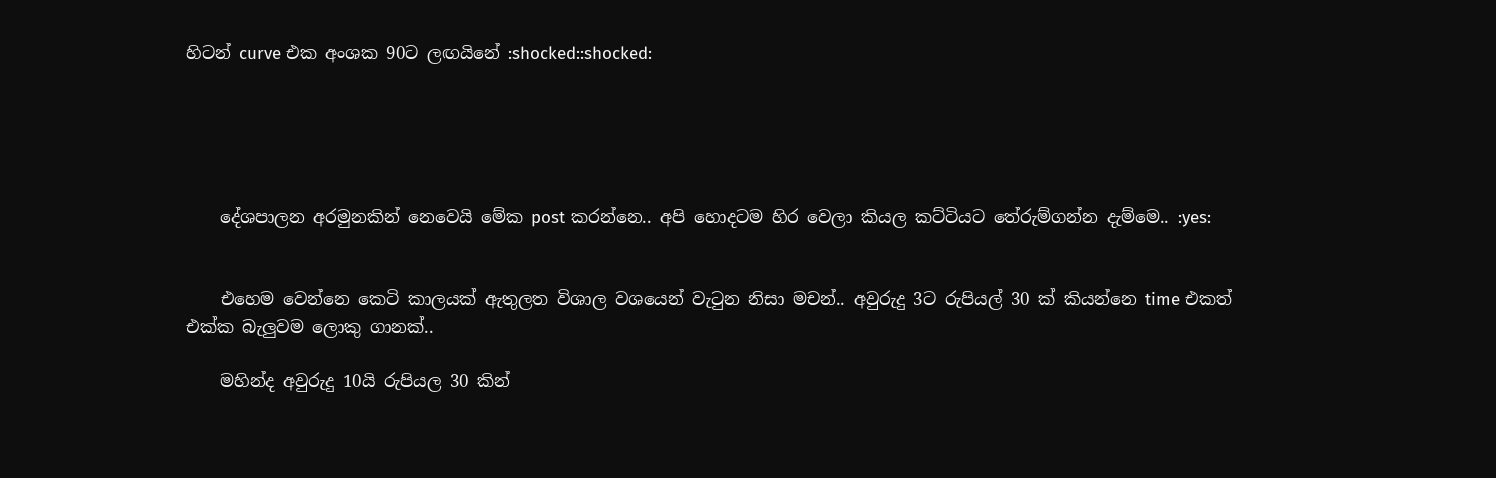හිටන් curve එක අංශක 90ට ලඟයිනේ :shocked::shocked:





    දේශපාලන අරමුනකින් නෙවෙයි මේක post කරන්නෙ.. අපි හොදටම හිර වෙලා කියල කට්ටියට තේරුම්ගන්න දැම්මෙ.. :yes:


    එහෙම වෙන්නෙ කෙටි කාලයක් ඇතුලත විශාල වශයෙන් වැටුන නිසා මචන්.. අවුරුදු 3ට රුපියල් 30 ක් කියන්නෙ time එකත් එක්ක බැලුවම ලොකු ගානක්..

    මහින්ද අවුරුදු 10යි රුපියල 30 කින්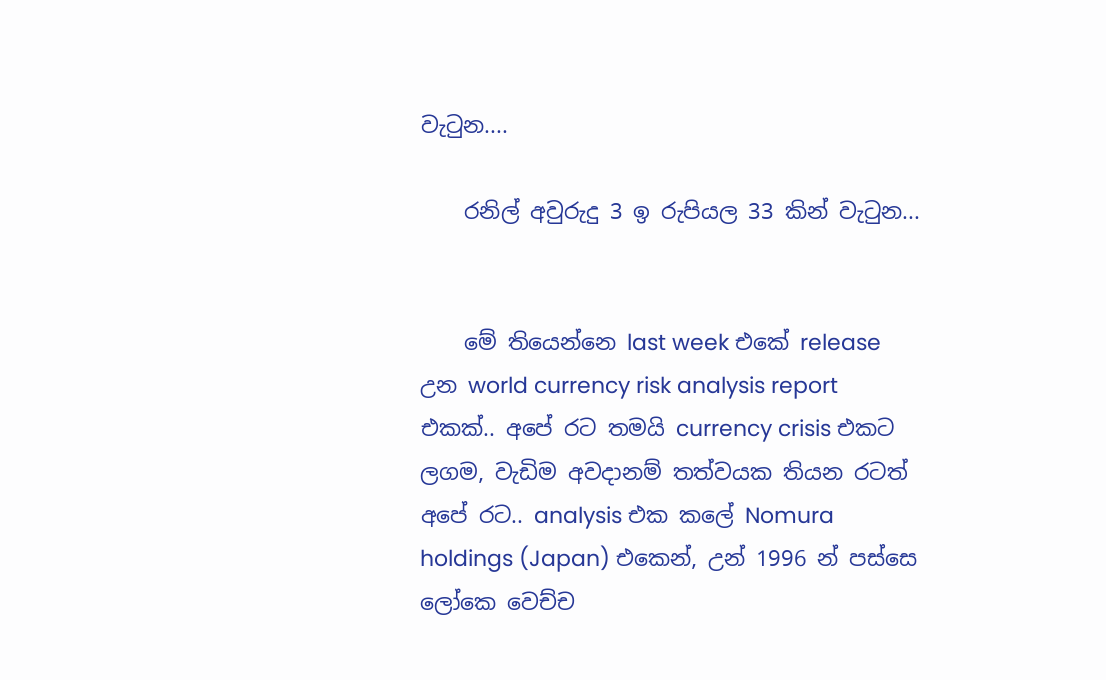වැටුන....

    රනිල් අවුරුදු 3 ඉ රුපියල 33 කින් වැටුන...


    මේ තියෙන්නෙ last week එකේ release උන world currency risk analysis report එකක්.. අපේ රට තමයි currency crisis එකට ලගම, වැඩිම අවදානම් තත්වයක තියන රටත් අපේ රට.. analysis එක කලේ Nomura holdings (Japan) එකෙන්, උන් 1996 න් පස්සෙ ලෝකෙ වෙච්ච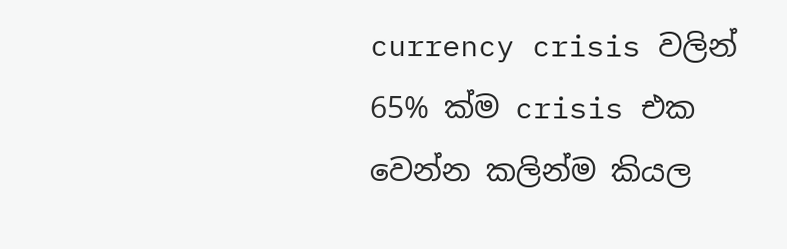currency crisis වලින් 65% ක්ම crisis එක වෙන්න කලින්ම කියල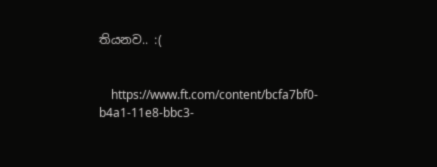තියනව.. :(


    https://www.ft.com/content/bcfa7bf0-b4a1-11e8-bbc3-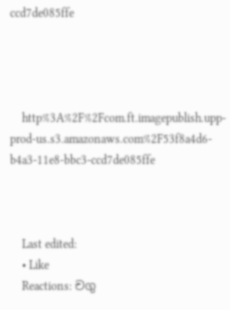ccd7de085ffe




    http%3A%2F%2Fcom.ft.imagepublish.upp-prod-us.s3.amazonaws.com%2F53f8a4d6-b4a3-11e8-bbc3-ccd7de085ffe



    Last edited:
    • Like
    Reactions: චගු